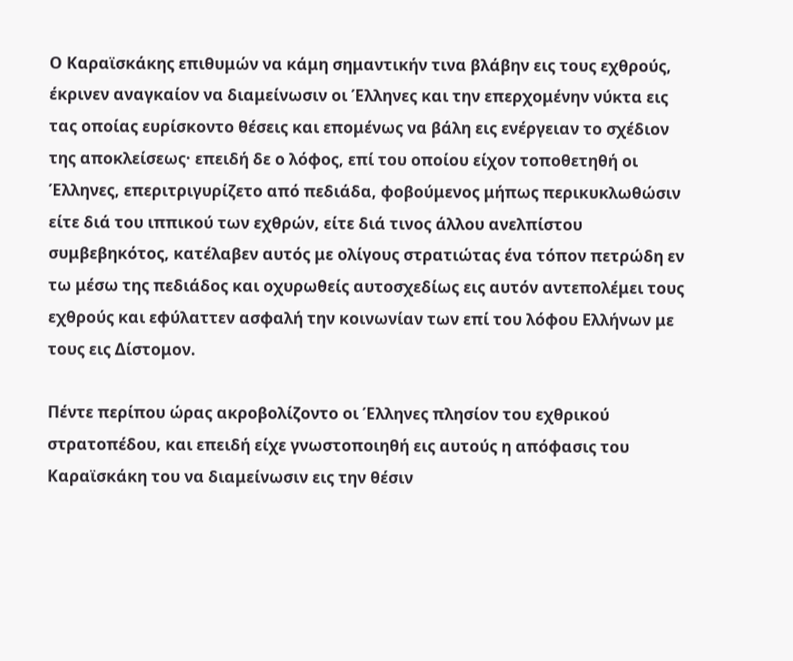Ο Καραϊσκάκης επιθυμών να κάμη σημαντικήν τινα βλάβην εις τους εχθρούς, έκρινεν αναγκαίον να διαμείνωσιν οι Έλληνες και την επερχομένην νύκτα εις τας οποίας ευρίσκοντο θέσεις και επομένως να βάλη εις ενέργειαν το σχέδιον της αποκλείσεως· επειδή δε ο λόφος, επί του οποίου είχον τοποθετηθή οι Έλληνες, επεριτριγυρίζετο από πεδιάδα, φοβούμενος μήπως περικυκλωθώσιν είτε διά του ιππικού των εχθρών, είτε διά τινος άλλου ανελπίστου συμβεβηκότος, κατέλαβεν αυτός με ολίγους στρατιώτας ένα τόπον πετρώδη εν τω μέσω της πεδιάδος και οχυρωθείς αυτοσχεδίως εις αυτόν αντεπολέμει τους εχθρούς και εφύλαττεν ασφαλή την κοινωνίαν των επί του λόφου Ελλήνων με τους εις Δίστομον.

Πέντε περίπου ώρας ακροβολίζοντο οι Έλληνες πλησίον του εχθρικού στρατοπέδου, και επειδή είχε γνωστοποιηθή εις αυτούς η απόφασις του Καραϊσκάκη του να διαμείνωσιν εις την θέσιν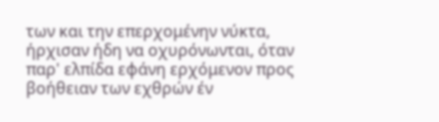των και την επερχομένην νύκτα, ήρχισαν ήδη να οχυρόνωνται, όταν παρ' ελπίδα εφάνη ερχόμενον προς βοήθειαν των εχθρών έν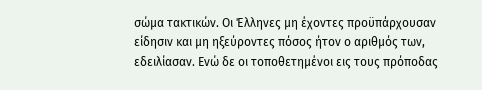σώμα τακτικών. Οι Έλληνες μη έχοντες προϋπάρχουσαν είδησιν και μη ηξεύροντες πόσος ήτον ο αριθμός των, εδειλίασαν. Ενώ δε οι τοποθετημένοι εις τους πρόποδας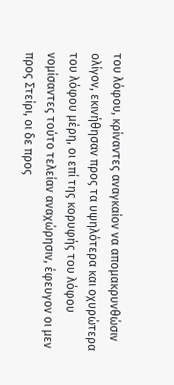του λόφου, κρίναντες αναγκαίον να απομακρυνθώσιν ολίγον, εκινήθησαν προς τα υψηλότερα και οχυρώτερα του λόφου μέρη, οι επί της κορυφής του λόφου νομίσαντες τούτο τελείαν αναχώρησιν, έφευγον οι μεν προς Στείρι, οι δε προς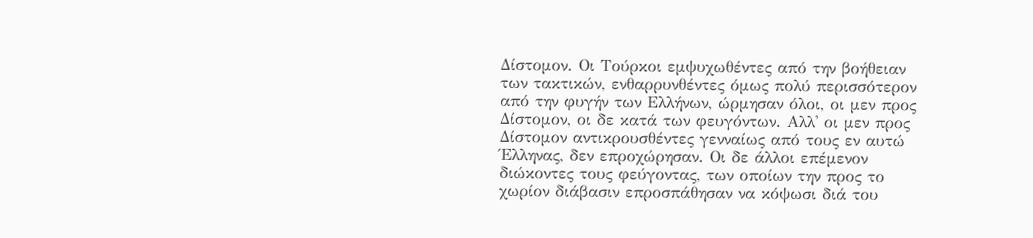Δίστομον. Οι Τούρκοι εμψυχωθέντες από την βοήθειαν των τακτικών, ενθαρρυνθέντες όμως πολύ περισσότερον από την φυγήν των Ελλήνων, ώρμησαν όλοι, οι μεν προς Δίστομον, οι δε κατά των φευγόντων. Αλλ' οι μεν προς Δίστομον αντικρουσθέντες γενναίως από τους εν αυτώ Έλληνας, δεν επροχώρησαν. Οι δε άλλοι επέμενον διώκοντες τους φεύγοντας, των οποίων την προς το χωρίον διάβασιν επροσπάθησαν να κόψωσι διά του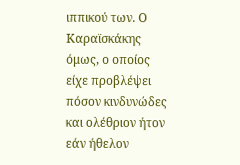ιππικού των. Ο Καραϊσκάκης όμως, ο οποίος είχε προβλέψει πόσον κινδυνώδες και ολέθριον ήτον εάν ήθελον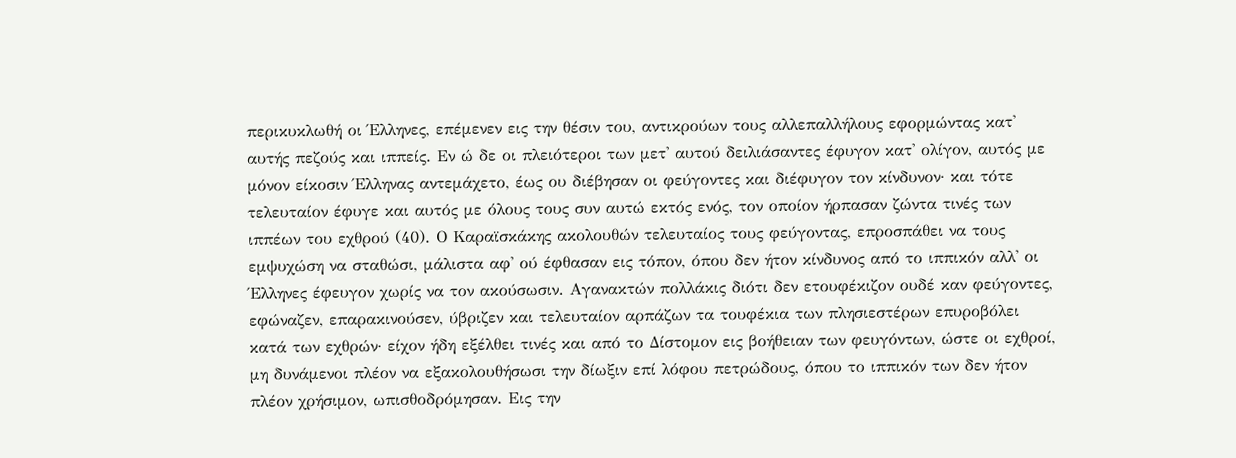περικυκλωθή οι Έλληνες, επέμενεν εις την θέσιν του, αντικρούων τους αλλεπαλλήλους εφορμώντας κατ' αυτής πεζούς και ιππείς. Εν ώ δε οι πλειότεροι των μετ' αυτού δειλιάσαντες έφυγον κατ' ολίγον, αυτός με μόνον είκοσιν Έλληνας αντεμάχετο, έως ου διέβησαν οι φεύγοντες και διέφυγον τον κίνδυνον· και τότε τελευταίον έφυγε και αυτός με όλους τους συν αυτώ εκτός ενός, τον οποίον ήρπασαν ζώντα τινές των ιππέων του εχθρού (40). Ο Καραϊσκάκης ακολουθών τελευταίος τους φεύγοντας, επροσπάθει να τους εμψυχώση να σταθώσι, μάλιστα αφ' ού έφθασαν εις τόπον, όπου δεν ήτον κίνδυνος από το ιππικόν αλλ' οι Έλληνες έφευγον χωρίς να τον ακούσωσιν. Αγανακτών πολλάκις διότι δεν ετουφέκιζον ουδέ καν φεύγοντες, εφώναζεν, επαρακινούσεν, ύβριζεν και τελευταίον αρπάζων τα τουφέκια των πλησιεστέρων επυροβόλει κατά των εχθρών· είχον ήδη εξέλθει τινές και από το Δίστομον εις βοήθειαν των φευγόντων, ώστε οι εχθροί, μη δυνάμενοι πλέον να εξακολουθήσωσι την δίωξιν επί λόφου πετρώδους, όπου το ιππικόν των δεν ήτον πλέον χρήσιμον, ωπισθοδρόμησαν. Εις την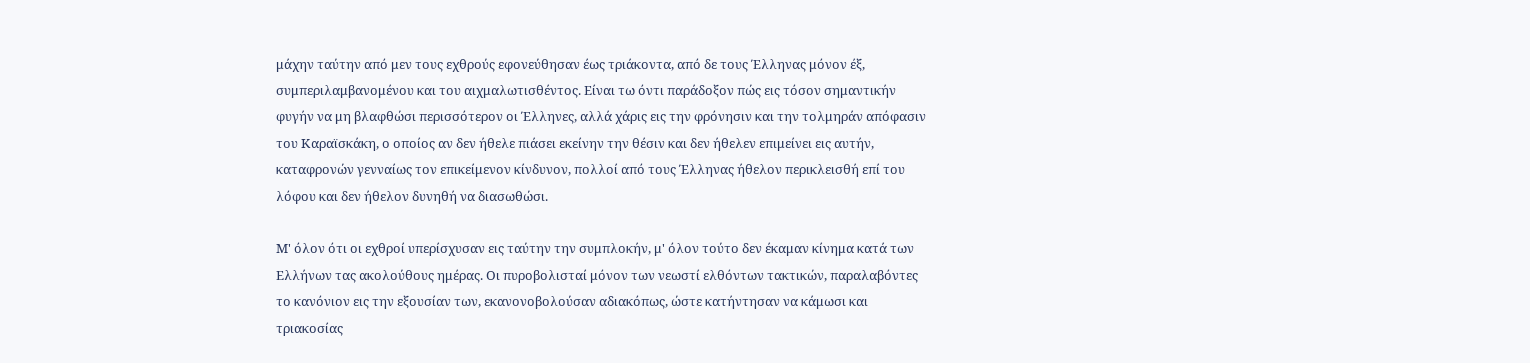μάχην ταύτην από μεν τους εχθρούς εφονεύθησαν έως τριάκοντα, από δε τους Έλληνας μόνον έξ, συμπεριλαμβανομένου και του αιχμαλωτισθέντος. Είναι τω όντι παράδοξον πώς εις τόσον σημαντικήν φυγήν να μη βλαφθώσι περισσότερον οι Έλληνες, αλλά χάρις εις την φρόνησιν και την τολμηράν απόφασιν του Καραϊσκάκη, ο οποίος αν δεν ήθελε πιάσει εκείνην την θέσιν και δεν ήθελεν επιμείνει εις αυτήν, καταφρονών γενναίως τον επικείμενον κίνδυνον, πολλοί από τους Έλληνας ήθελον περικλεισθή επί του λόφου και δεν ήθελον δυνηθή να διασωθώσι.

Μ' όλον ότι οι εχθροί υπερίσχυσαν εις ταύτην την συμπλοκήν, μ' όλον τούτο δεν έκαμαν κίνημα κατά των Ελλήνων τας ακολούθους ημέρας. Οι πυροβολισταί μόνον των νεωστί ελθόντων τακτικών, παραλαβόντες το κανόνιον εις την εξουσίαν των, εκανονοβολούσαν αδιακόπως, ώστε κατήντησαν να κάμωσι και τριακοσίας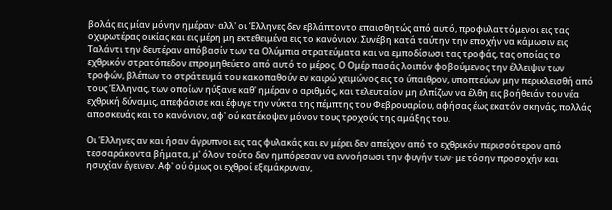βολάς εις μίαν μόνην ημέραν· αλλ' οι Έλληνες δεν εβλάπτοντο επαισθητώς από αυτό, προφυλαττόμενοι εις τας οχυρωτέρας οικίας και εις μέρη μη εκτεθειμένα εις το κανόνιον. Συνέβη κατά ταύτην την εποχήν να κάμωσιν εις Ταλάντι την δευτέραν απόβασίν των τα Ολύμπια στρατεύματα και να εμποδίσωσι τας τροφάς, τας οποίας το εχθρικόν στρατόπεδον επρομηθεύετο από αυτό το μέρος. Ο Ομέρ πασάς λοιπόν φοβούμενος την έλλειψιν των τροφών, βλέπων το στράτευμά του κακοπαθούν εν καιρώ χειμώνος εις το ύπαιθρον, υποπτεύων μην περικλεισθή από τους Έλληνας, των οποίων ηύξανε καθ' ημέραν ο αριθμός, και τελευταίον μη ελπίζων να έλθη εις βοήθειάν του νέα εχθρική δύναμις, απεφάσισε και έφυγε την νύκτα της πέμπτης του Φεβρουαρίου, αφήσας έως εκατόν σκηνάς, πολλάς αποσκευάς και το κανόνιον, αφ' ού κατέκοψεν μόνον τους τροχούς της αμάξης του.

Οι Έλληνες αν και ήσαν άγρυπνοι εις τας φυλακάς και εν μέρει δεν απείχον από το εχθρικόν περισσότερον από τεσσαράκοντα βήματα, μ' όλον τούτο δεν ημπόρεσαν να εννοήσωσι την φυγήν των· με τόσην προσοχήν και ησυχίαν έγεινεν. Αφ' ού όμως οι εχθροί εξεμάκρυναν,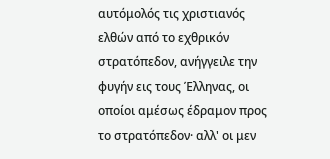αυτόμολός τις χριστιανός ελθών από το εχθρικόν στρατόπεδον, ανήγγειλε την φυγήν εις τους Έλληνας, οι οποίοι αμέσως έδραμον προς το στρατόπεδον· αλλ' οι μεν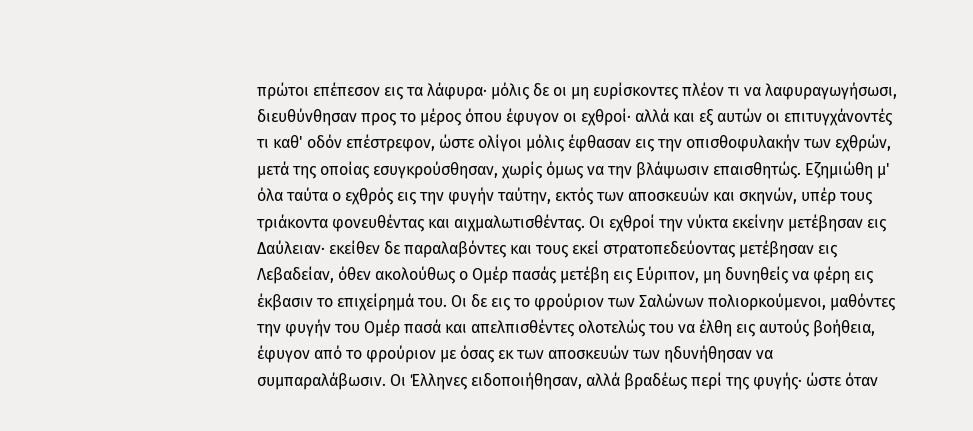πρώτοι επέπεσον εις τα λάφυρα· μόλις δε οι μη ευρίσκοντες πλέον τι να λαφυραγωγήσωσι, διευθύνθησαν προς το μέρος όπου έφυγον οι εχθροί· αλλά και εξ αυτών οι επιτυγχάνοντές τι καθ' οδόν επέστρεφον, ώστε ολίγοι μόλις έφθασαν εις την οπισθοφυλακήν των εχθρών, μετά της οποίας εσυγκρούσθησαν, χωρίς όμως να την βλάψωσιν επαισθητώς. Εζημιώθη μ' όλα ταύτα ο εχθρός εις την φυγήν ταύτην, εκτός των αποσκευών και σκηνών, υπέρ τους τριάκοντα φονευθέντας και αιχμαλωτισθέντας. Οι εχθροί την νύκτα εκείνην μετέβησαν εις Δαύλειαν· εκείθεν δε παραλαβόντες και τους εκεί στρατοπεδεύοντας μετέβησαν εις Λεβαδείαν, όθεν ακολούθως ο Ομέρ πασάς μετέβη εις Εύριπον, μη δυνηθείς να φέρη εις έκβασιν το επιχείρημά του. Οι δε εις το φρούριον των Σαλώνων πολιορκούμενοι, μαθόντες την φυγήν του Ομέρ πασά και απελπισθέντες ολοτελώς του να έλθη εις αυτούς βοήθεια, έφυγον από το φρούριον με όσας εκ των αποσκευών των ηδυνήθησαν να συμπαραλάβωσιν. Οι Έλληνες ειδοποιήθησαν, αλλά βραδέως περί της φυγής· ώστε όταν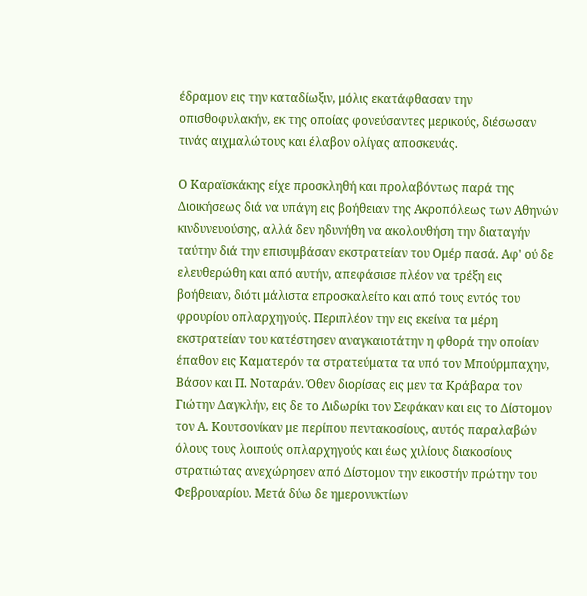έδραμον εις την καταδίωξιν, μόλις εκατάφθασαν την οπισθοφυλακήν, εκ της οποίας φονεύσαντες μερικούς, διέσωσαν τινάς αιχμαλώτους και έλαβον ολίγας αποσκευάς.

Ο Καραϊσκάκης είχε προσκληθή και προλαβόντως παρά της Διοικήσεως διά να υπάγη εις βοήθειαν της Ακροπόλεως των Αθηνών κινδυνευούσης, αλλά δεν ηδυνήθη να ακολουθήση την διαταγήν ταύτην διά την επισυμβάσαν εκστρατείαν του Ομέρ πασά. Αφ' ού δε ελευθερώθη και από αυτήν, απεφάσισε πλέον να τρέξη εις βοήθειαν, διότι μάλιστα επροσκαλείτο και από τους εντός του φρουρίου οπλαρχηγούς. Περιπλέον την εις εκείνα τα μέρη εκστρατείαν του κατέστησεν αναγκαιοτάτην η φθορά την οποίαν έπαθον εις Καματερόν τα στρατεύματα τα υπό τον Μπούρμπαχην, Βάσον και Π. Νοταράν. Όθεν διορίσας εις μεν τα Κράβαρα τον Γιώτην Δαγκλήν, εις δε το Λιδωρίκι τον Σεφάκαν και εις το Δίστομον τον Α. Κουτσονίκαν με περίπου πεντακοσίους, αυτός παραλαβών όλους τους λοιπούς οπλαρχηγούς και έως χιλίους διακοσίους στρατιώτας ανεχώρησεν από Δίστομον την εικοστήν πρώτην του Φεβρουαρίου. Μετά δύω δε ημερονυκτίων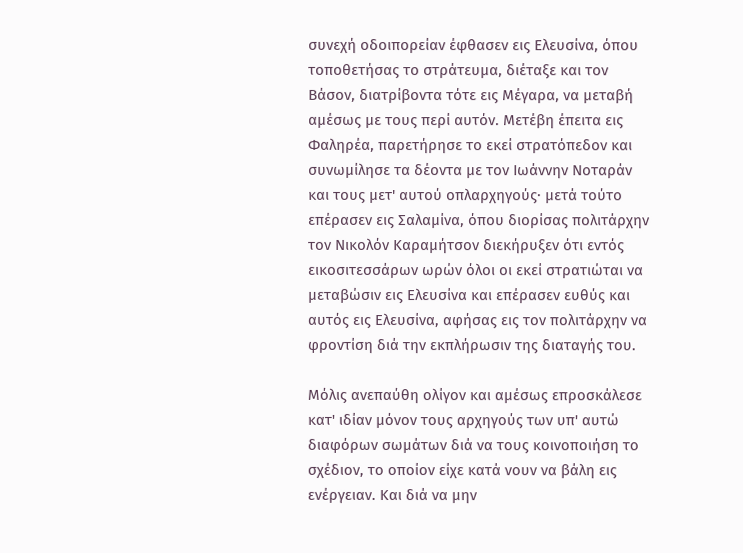συνεχή οδοιπορείαν έφθασεν εις Ελευσίνα, όπου τοποθετήσας το στράτευμα, διέταξε και τον Βάσον, διατρίβοντα τότε εις Μέγαρα, να μεταβή αμέσως με τους περί αυτόν. Μετέβη έπειτα εις Φαληρέα, παρετήρησε το εκεί στρατόπεδον και συνωμίλησε τα δέοντα με τον Ιωάννην Νοταράν και τους μετ' αυτού οπλαρχηγούς· μετά τούτο επέρασεν εις Σαλαμίνα, όπου διορίσας πολιτάρχην τον Νικολόν Καραμήτσον διεκήρυξεν ότι εντός εικοσιτεσσάρων ωρών όλοι οι εκεί στρατιώται να μεταβώσιν εις Ελευσίνα και επέρασεν ευθύς και αυτός εις Ελευσίνα, αφήσας εις τον πολιτάρχην να φροντίση διά την εκπλήρωσιν της διαταγής του.

Μόλις ανεπαύθη ολίγον και αμέσως επροσκάλεσε κατ' ιδίαν μόνον τους αρχηγούς των υπ' αυτώ διαφόρων σωμάτων διά να τους κοινοποιήση το σχέδιον, το οποίον είχε κατά νουν να βάλη εις ενέργειαν. Και διά να μην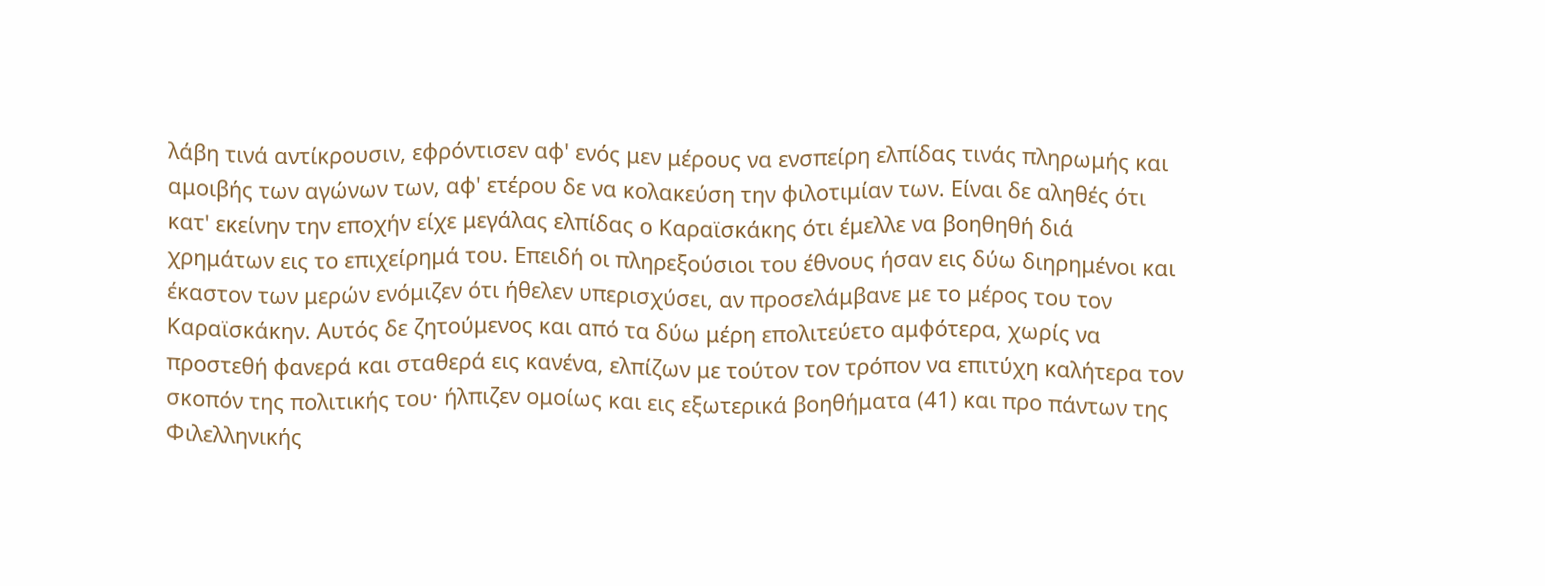λάβη τινά αντίκρουσιν, εφρόντισεν αφ' ενός μεν μέρους να ενσπείρη ελπίδας τινάς πληρωμής και αμοιβής των αγώνων των, αφ' ετέρου δε να κολακεύση την φιλοτιμίαν των. Είναι δε αληθές ότι κατ' εκείνην την εποχήν είχε μεγάλας ελπίδας ο Καραϊσκάκης ότι έμελλε να βοηθηθή διά χρημάτων εις το επιχείρημά του. Επειδή οι πληρεξούσιοι του έθνους ήσαν εις δύω διηρημένοι και έκαστον των μερών ενόμιζεν ότι ήθελεν υπερισχύσει, αν προσελάμβανε με το μέρος του τον Καραϊσκάκην. Αυτός δε ζητούμενος και από τα δύω μέρη επολιτεύετο αμφότερα, χωρίς να προστεθή φανερά και σταθερά εις κανένα, ελπίζων με τούτον τον τρόπον να επιτύχη καλήτερα τον σκοπόν της πολιτικής του· ήλπιζεν ομοίως και εις εξωτερικά βοηθήματα (41) και προ πάντων της Φιλελληνικής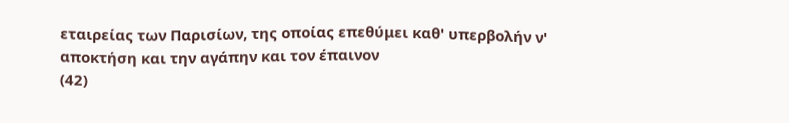εταιρείας των Παρισίων, της οποίας επεθύμει καθ' υπερβολήν ν' αποκτήση και την αγάπην και τον έπαινον
(42)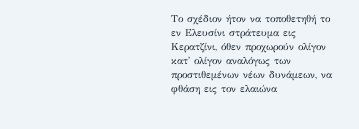Το σχέδιον ήτον να τοποθετηθή το εν Ελευσίνι στράτευμα εις Κερατζίνι, όθεν προχωρούν ολίγον κατ' ολίγον αναλόγως των προστιθεμένων νέων δυνάμεων, να φθάση εις τον ελαιώνα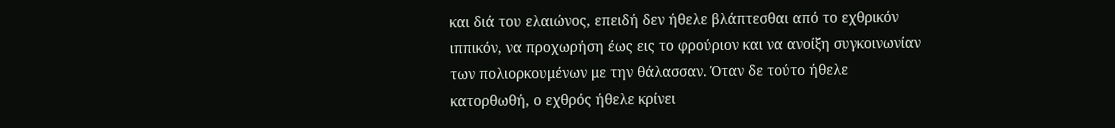και διά του ελαιώνος, επειδή δεν ήθελε βλάπτεσθαι από το εχθρικόν ιππικόν, να προχωρήση έως εις το φρούριον και να ανοίξη συγκοινωνίαν των πολιορκουμένων με την θάλασσαν. Όταν δε τούτο ήθελε κατορθωθή, ο εχθρός ήθελε κρίνει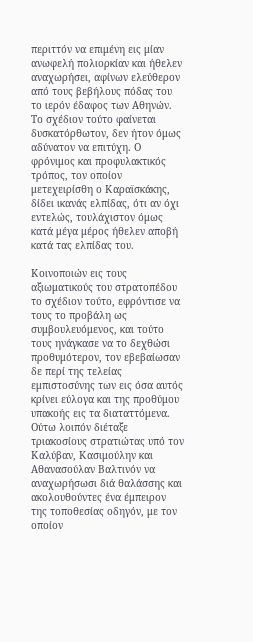περιττόν να επιμένη εις μίαν ανωφελή πολιορκίαν και ήθελεν αναχωρήσει, αφίνων ελεύθερον από τους βεβήλους πόδας του το ιερόν έδαφος των Αθηνών. Το σχέδιον τούτο φαίνεται δυσκατόρθωτον, δεν ήτον όμως αδύνατον να επιτύχη. Ο φρόνιμος και προφυλακτικός τρόπος, τον οποίον μετεχειρίσθη ο Καραϊσκάκης, δίδει ικανάς ελπίδας, ότι αν όχι εντελώς, τουλάχιστον όμως κατά μέγα μέρος ήθελεν αποβή κατά τας ελπίδας του.

Κοινοποιών εις τους αξιωματικούς του στρατοπέδου το σχέδιον τούτο, εφρόντισε να τους το προβάλη ως συμβουλευόμενος, και τούτο τους ηνάγκασε να το δεχθώσι προθυμότερον, τον εβεβαίωσαν δε περί της τελείας εμπιστοσύνης των εις όσα αυτός κρίνει εύλογα και της προθύμου υπακοής εις τα διαταττόμενα. Ούτω λοιπόν διέταξε τριακοσίους στρατιώτας υπό τον Καλύβαν, Κασιμούλην και Αθανασούλαν Βαλτινόν να αναχωρήσωσι διά θαλάσσης και ακολουθούντες ένα έμπειρον της τοποθεσίας οδηγόν, με τον οποίον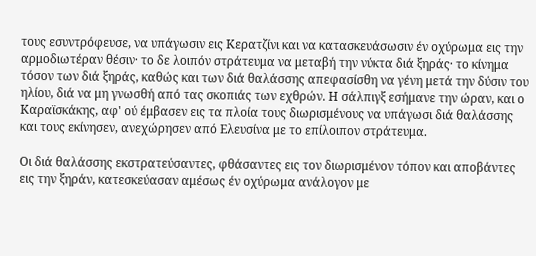τους εσυντρόφευσε, να υπάγωσιν εις Κερατζίνι και να κατασκευάσωσιν έν οχύρωμα εις την αρμοδιωτέραν θέσιν· το δε λοιπόν στράτευμα να μεταβή την νύκτα διά ξηράς· το κίνημα τόσον των διά ξηράς, καθώς και των διά θαλάσσης απεφασίσθη να γένη μετά την δύσιν του ηλίου, διά να μη γνωσθή από τας σκοπιάς των εχθρών. Η σάλπιγξ εσήμανε την ώραν, και ο Καραϊσκάκης, αφ' ού έμβασεν εις τα πλοία τους διωρισμένους να υπάγωσι διά θαλάσσης και τους εκίνησεν, ανεχώρησεν από Ελευσίνα με το επίλοιπον στράτευμα.

Οι διά θαλάσσης εκστρατεύσαντες, φθάσαντες εις τον διωρισμένον τόπον και αποβάντες εις την ξηράν, κατεσκεύασαν αμέσως έν οχύρωμα ανάλογον με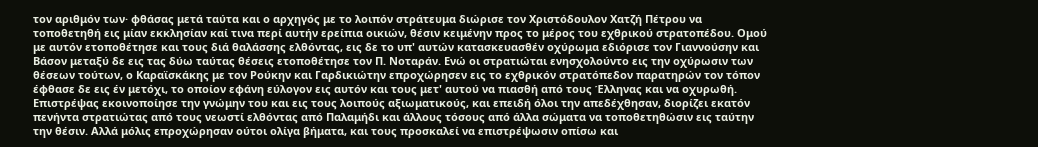τον αριθμόν των· φθάσας μετά ταύτα και ο αρχηγός με το λοιπόν στράτευμα διώρισε τον Χριστόδουλον Χατζή Πέτρου να τοποθετηθή εις μίαν εκκλησίαν καί τινα περί αυτήν ερείπια οικιών, θέσιν κειμένην προς το μέρος του εχθρικού στρατοπέδου. Ομού με αυτόν ετοποθέτησε και τους διά θαλάσσης ελθόντας, εις δε το υπ' αυτών κατασκευασθέν οχύρωμα εδιόρισε τον Γιαννούσην και Βάσον μεταξύ δε εις τας δύω ταύτας θέσεις ετοποθέτησε τον Π. Νοταράν. Ενώ οι στρατιώται ενησχολούντο εις την οχύρωσιν των θέσεων τούτων, ο Καραϊσκάκης με τον Ρούκην και Γαρδικιώτην επροχώρησεν εις το εχθρικόν στρατόπεδον παρατηρών τον τόπον έφθασε δε εις έν μετόχι, το οποίον εφάνη εύλογον εις αυτόν και τους μετ' αυτού να πιασθή από τους Έλληνας και να οχυρωθή. Επιστρέψας εκοινοποίησε την γνώμην του και εις τους λοιπούς αξιωματικούς, και επειδή όλοι την απεδέχθησαν, διορίζει εκατόν πενήντα στρατιώτας από τους νεωστί ελθόντας από Παλαμήδι και άλλους τόσους από άλλα σώματα να τοποθετηθώσιν εις ταύτην την θέσιν. Αλλά μόλις επροχώρησαν ούτοι ολίγα βήματα, και τους προσκαλεί να επιστρέψωσιν οπίσω και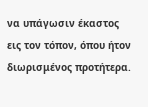να υπάγωσιν έκαστος εις τον τόπον, όπου ήτον διωρισμένος προτήτερα.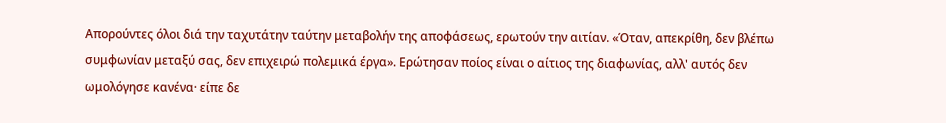Απορούντες όλοι διά την ταχυτάτην ταύτην μεταβολήν της αποφάσεως, ερωτούν την αιτίαν. «Όταν, απεκρίθη, δεν βλέπω συμφωνίαν μεταξύ σας, δεν επιχειρώ πολεμικά έργα». Ερώτησαν ποίος είναι ο αίτιος της διαφωνίας, αλλ' αυτός δεν ωμολόγησε κανένα· είπε δε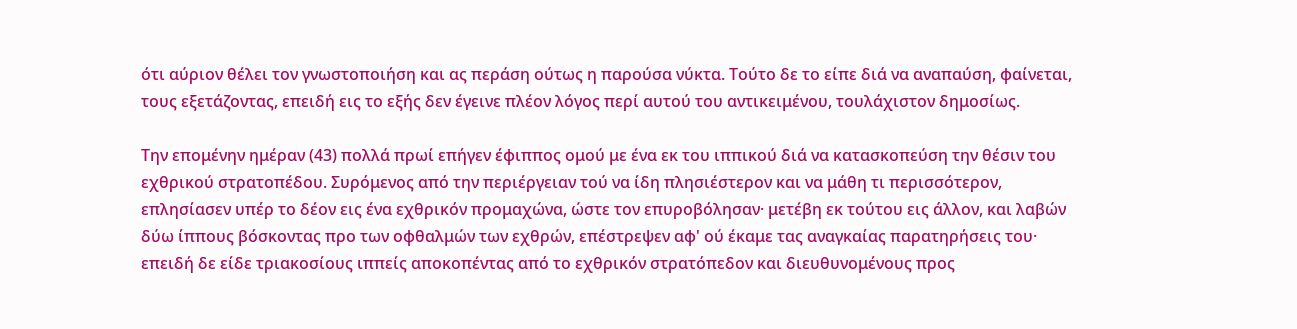ότι αύριον θέλει τον γνωστοποιήση και ας περάση ούτως η παρούσα νύκτα. Τούτο δε το είπε διά να αναπαύση, φαίνεται, τους εξετάζοντας, επειδή εις το εξής δεν έγεινε πλέον λόγος περί αυτού του αντικειμένου, τουλάχιστον δημοσίως.

Την επομένην ημέραν (43) πολλά πρωί επήγεν έφιππος ομού με ένα εκ του ιππικού διά να κατασκοπεύση την θέσιν του εχθρικού στρατοπέδου. Συρόμενος από την περιέργειαν τού να ίδη πλησιέστερον και να μάθη τι περισσότερον, επλησίασεν υπέρ το δέον εις ένα εχθρικόν προμαχώνα, ώστε τον επυροβόλησαν· μετέβη εκ τούτου εις άλλον, και λαβών δύω ίππους βόσκοντας προ των οφθαλμών των εχθρών, επέστρεψεν αφ' ού έκαμε τας αναγκαίας παρατηρήσεις του· επειδή δε είδε τριακοσίους ιππείς αποκοπέντας από το εχθρικόν στρατόπεδον και διευθυνομένους προς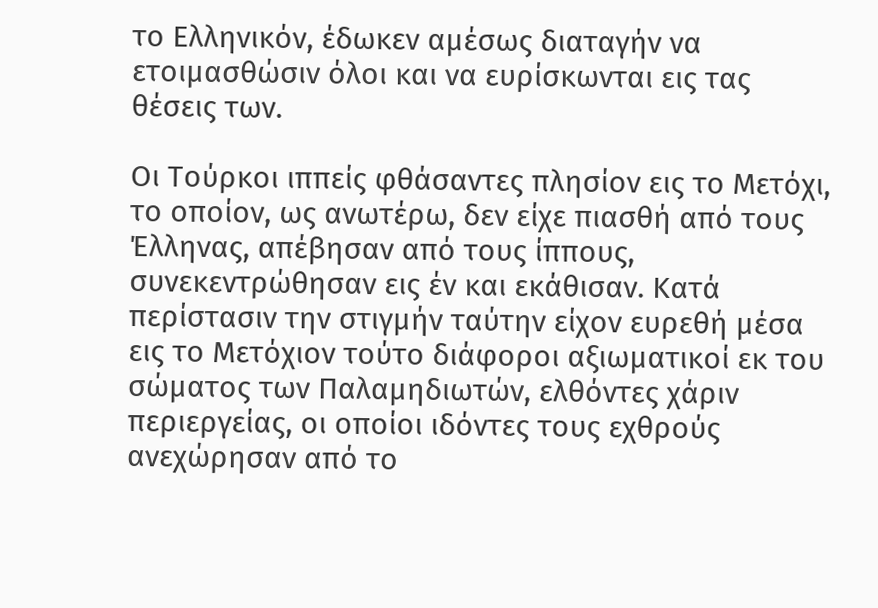το Ελληνικόν, έδωκεν αμέσως διαταγήν να ετοιμασθώσιν όλοι και να ευρίσκωνται εις τας θέσεις των.

Οι Τούρκοι ιππείς φθάσαντες πλησίον εις το Μετόχι, το οποίον, ως ανωτέρω, δεν είχε πιασθή από τους Έλληνας, απέβησαν από τους ίππους, συνεκεντρώθησαν εις έν και εκάθισαν. Κατά περίστασιν την στιγμήν ταύτην είχον ευρεθή μέσα εις το Μετόχιον τούτο διάφοροι αξιωματικοί εκ του σώματος των Παλαμηδιωτών, ελθόντες χάριν περιεργείας, οι οποίοι ιδόντες τους εχθρούς ανεχώρησαν από το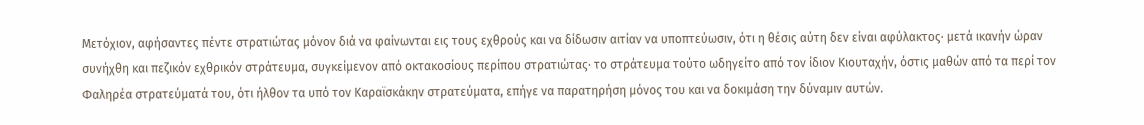Μετόχιον, αφήσαντες πέντε στρατιώτας μόνον διά να φαίνωνται εις τους εχθρούς και να δίδωσιν αιτίαν να υποπτεύωσιν, ότι η θέσις αύτη δεν είναι αφύλακτος· μετά ικανήν ώραν συνήχθη και πεζικόν εχθρικόν στράτευμα, συγκείμενον από οκτακοσίους περίπου στρατιώτας· το στράτευμα τούτο ωδηγείτο από τον ίδιον Κιουταχήν, όστις μαθών από τα περί τον Φαληρέα στρατεύματά του, ότι ήλθον τα υπό τον Καραϊσκάκην στρατεύματα, επήγε να παρατηρήση μόνος του και να δοκιμάση την δύναμιν αυτών.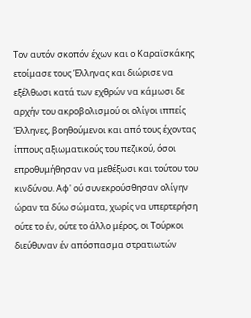Τον αυτόν σκοπόν έχων και ο Καραϊσκάκης ετοίμασε τους Έλληνας και διώρισε να εξέλθωσι κατά των εχθρών να κάμωσι δε αρχήν του ακροβολισμού οι ολίγοι ιππείς Έλληνες, βοηθούμενοι και από τους έχοντας ίππους αξιωματικούς του πεζικού, όσοι επροθυμήθησαν να μεθέξωσι και τούτου του κινδύνου. Αφ' ού συνεκρούσθησαν ολίγην ώραν τα δύω σώματα, χωρίς να υπερτερήση ούτε το έν, ούτε το άλλο μέρος, οι Τούρκοι διεύθυναν έν απόσπασμα στρατιωτών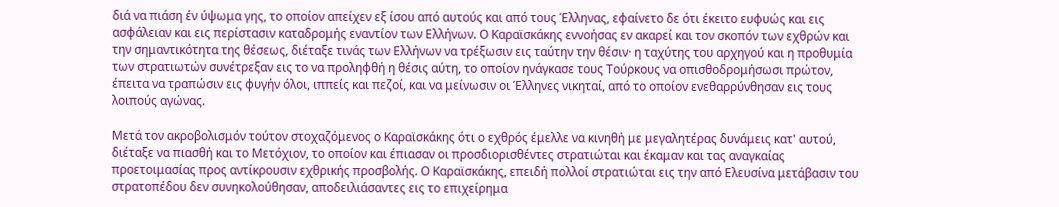διά να πιάση έν ύψωμα γης, το οποίον απείχεν εξ ίσου από αυτούς και από τους Έλληνας, εφαίνετο δε ότι έκειτο ευφυώς και εις ασφάλειαν και εις περίστασιν καταδρομής εναντίον των Ελλήνων. Ο Καραϊσκάκης εννοήσας εν ακαρεί και τον σκοπόν των εχθρών και την σημαντικότητα της θέσεως, διέταξε τινάς των Ελλήνων να τρέξωσιν εις ταύτην την θέσιν· η ταχύτης του αρχηγού και η προθυμία των στρατιωτών συνέτρεξαν εις το να προληφθή η θέσις αύτη, το οποίον ηνάγκασε τους Τούρκους να οπισθοδρομήσωσι πρώτον, έπειτα να τραπώσιν εις φυγήν όλοι, ιππείς και πεζοί, και να μείνωσιν οι Έλληνες νικηταί, από το οποίον ενεθαρρύνθησαν εις τους λοιπούς αγώνας.

Μετά τον ακροβολισμόν τούτον στοχαζόμενος ο Καραϊσκάκης ότι ο εχθρός έμελλε να κινηθή με μεγαλητέρας δυνάμεις κατ' αυτού, διέταξε να πιασθή και το Μετόχιον, το οποίον και έπιασαν οι προσδιορισθέντες στρατιώται και έκαμαν και τας αναγκαίας προετοιμασίας προς αντίκρουσιν εχθρικής προσβολής. Ο Καραϊσκάκης, επειδή πολλοί στρατιώται εις την από Ελευσίνα μετάβασιν του στρατοπέδου δεν συνηκολούθησαν, αποδειλιάσαντες εις το επιχείρημα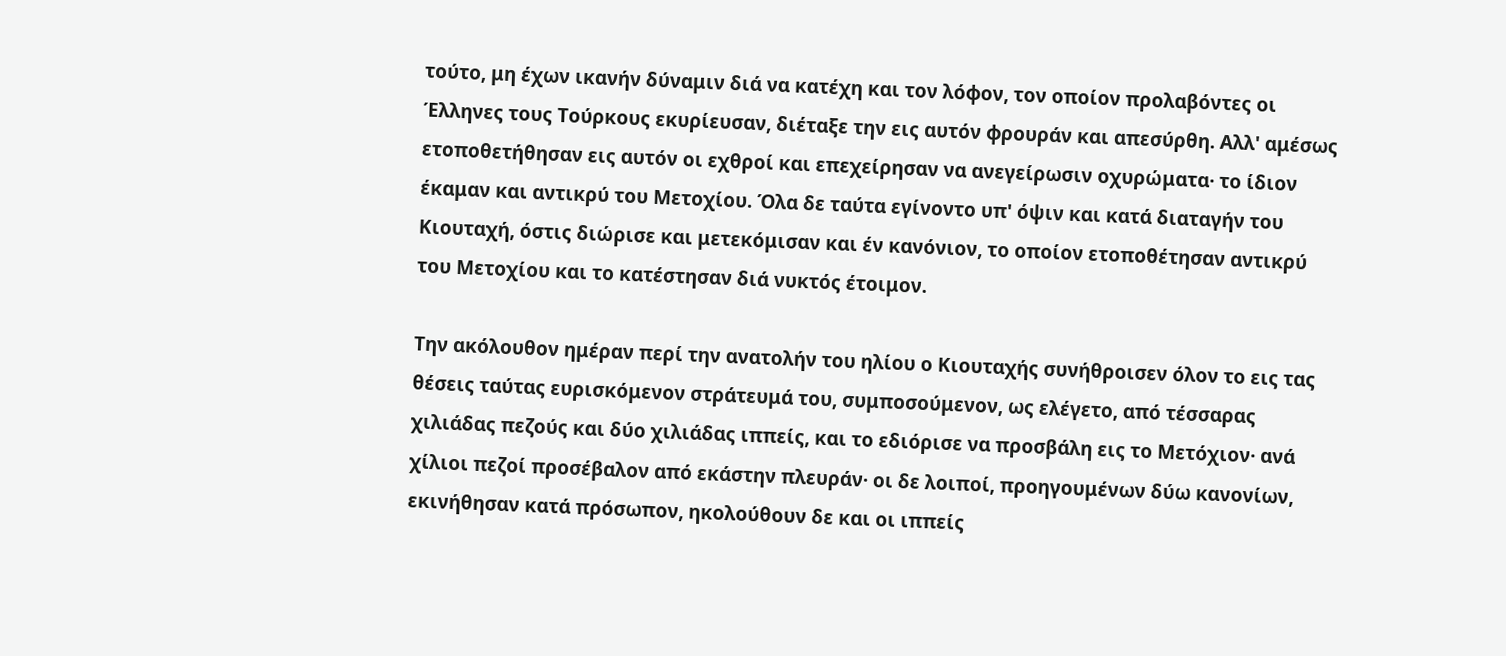τούτο, μη έχων ικανήν δύναμιν διά να κατέχη και τον λόφον, τον οποίον προλαβόντες οι Έλληνες τους Τούρκους εκυρίευσαν, διέταξε την εις αυτόν φρουράν και απεσύρθη. Αλλ' αμέσως ετοποθετήθησαν εις αυτόν οι εχθροί και επεχείρησαν να ανεγείρωσιν οχυρώματα· το ίδιον έκαμαν και αντικρύ του Μετοχίου. Όλα δε ταύτα εγίνοντο υπ' όψιν και κατά διαταγήν του Κιουταχή, όστις διώρισε και μετεκόμισαν και έν κανόνιον, το οποίον ετοποθέτησαν αντικρύ του Μετοχίου και το κατέστησαν διά νυκτός έτοιμον.

Την ακόλουθον ημέραν περί την ανατολήν του ηλίου ο Κιουταχής συνήθροισεν όλον το εις τας θέσεις ταύτας ευρισκόμενον στράτευμά του, συμποσούμενον, ως ελέγετο, από τέσσαρας χιλιάδας πεζούς και δύο χιλιάδας ιππείς, και το εδιόρισε να προσβάλη εις το Μετόχιον· ανά χίλιοι πεζοί προσέβαλον από εκάστην πλευράν· οι δε λοιποί, προηγουμένων δύω κανονίων, εκινήθησαν κατά πρόσωπον, ηκολούθουν δε και οι ιππείς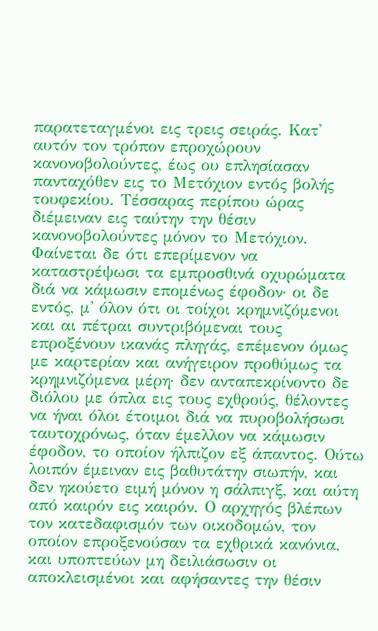παρατεταγμένοι εις τρεις σειράς. Κατ' αυτόν τον τρόπον επροχώρουν κανονοβολούντες, έως ου επλησίασαν πανταχόθεν εις το Μετόχιον εντός βολής τουφεκίου. Τέσσαρας περίπου ώρας διέμειναν εις ταύτην την θέσιν κανονοβολούντες μόνον το Μετόχιον. Φαίνεται δε ότι επερίμενον να καταστρέψωσι τα εμπροσθινά οχυρώματα διά να κάμωσιν επομένως έφοδον· οι δε εντός, μ' όλον ότι οι τοίχοι κρημνιζόμενοι και αι πέτραι συντριβόμεναι τους επροξένουν ικανάς πληγάς, επέμενον όμως με καρτερίαν και ανήγειρον προθύμως τα κρημνιζόμενα μέρη· δεν ανταπεκρίνοντο δε διόλου με όπλα εις τους εχθρούς, θέλοντες να ήναι όλοι έτοιμοι διά να πυροβολήσωσι ταυτοχρόνως, όταν έμελλον να κάμωσιν έφοδον, το οποίον ήλπιζον εξ άπαντος. Ούτω λοιπόν έμειναν εις βαθυτάτην σιωπήν, και δεν ηκούετο ειμή μόνον η σάλπιγξ, και αύτη από καιρόν εις καιρόν. Ο αρχηγός βλέπων τον κατεδαφισμόν των οικοδομών, τον οποίον επροξενούσαν τα εχθρικά κανόνια, και υποπτεύων μη δειλιάσωσιν οι αποκλεισμένοι και αφήσαντες την θέσιν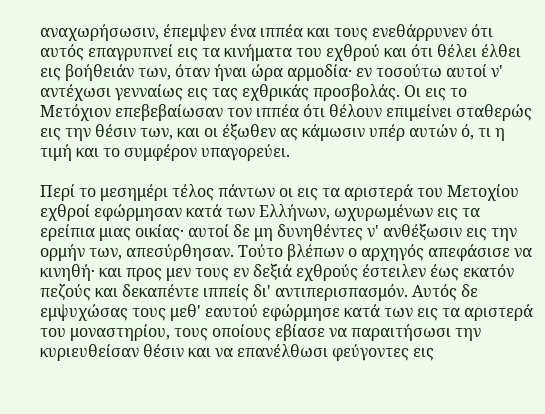αναχωρήσωσιν, έπεμψεν ένα ιππέα και τους ενεθάρρυνεν ότι αυτός επαγρυπνεί εις τα κινήματα του εχθρού και ότι θέλει έλθει εις βοήθειάν των, όταν ήναι ώρα αρμοδία· εν τοσούτω αυτοί ν' αντέχωσι γενναίως εις τας εχθρικάς προσβολάς. Οι εις το Μετόχιον επεβεβαίωσαν τον ιππέα ότι θέλουν επιμείνει σταθερώς εις την θέσιν των, και οι έξωθεν ας κάμωσιν υπέρ αυτών ό, τι η τιμή και το συμφέρον υπαγορεύει.

Περί το μεσημέρι τέλος πάντων οι εις τα αριστερά του Μετοχίου εχθροί εφώρμησαν κατά των Ελλήνων, ωχυρωμένων εις τα ερείπια μιας οικίας· αυτοί δε μη δυνηθέντες ν' ανθέξωσιν εις την ορμήν των, απεσύρθησαν. Τούτο βλέπων ο αρχηγός απεφάσισε να κινηθή· και προς μεν τους εν δεξιά εχθρούς έστειλεν έως εκατόν πεζούς και δεκαπέντε ιππείς δι' αντιπερισπασμόν. Αυτός δε εμψυχώσας τους μεθ' εαυτού εφώρμησε κατά των εις τα αριστερά του μοναστηρίου, τους οποίους εβίασε να παραιτήσωσι την κυριευθείσαν θέσιν και να επανέλθωσι φεύγοντες εις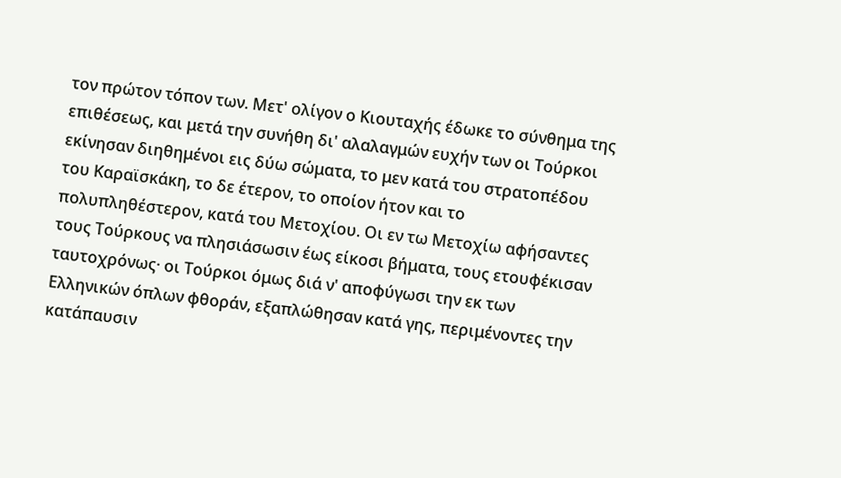τον πρώτον τόπον των. Μετ' ολίγον ο Κιουταχής έδωκε το σύνθημα της επιθέσεως, και μετά την συνήθη δι' αλαλαγμών ευχήν των οι Τούρκοι εκίνησαν διηθημένοι εις δύω σώματα, το μεν κατά του στρατοπέδου του Καραϊσκάκη, το δε έτερον, το οποίον ήτον και το πολυπληθέστερον, κατά του Μετοχίου. Οι εν τω Μετοχίω αφήσαντες τους Τούρκους να πλησιάσωσιν έως είκοσι βήματα, τους ετουφέκισαν ταυτοχρόνως· οι Τούρκοι όμως διά ν' αποφύγωσι την εκ των Ελληνικών όπλων φθοράν, εξαπλώθησαν κατά γης, περιμένοντες την κατάπαυσιν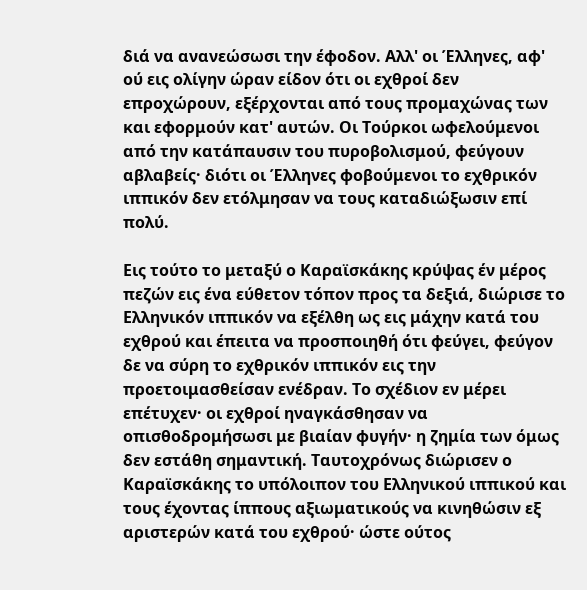διά να ανανεώσωσι την έφοδον. Αλλ' οι Έλληνες, αφ' ού εις ολίγην ώραν είδον ότι οι εχθροί δεν επροχώρουν, εξέρχονται από τους προμαχώνας των και εφορμούν κατ' αυτών. Οι Τούρκοι ωφελούμενοι από την κατάπαυσιν του πυροβολισμού, φεύγουν αβλαβείς· διότι οι Έλληνες φοβούμενοι το εχθρικόν ιππικόν δεν ετόλμησαν να τους καταδιώξωσιν επί πολύ.

Εις τούτο το μεταξύ ο Καραϊσκάκης κρύψας έν μέρος πεζών εις ένα εύθετον τόπον προς τα δεξιά, διώρισε το Ελληνικόν ιππικόν να εξέλθη ως εις μάχην κατά του εχθρού και έπειτα να προσποιηθή ότι φεύγει, φεύγον δε να σύρη το εχθρικόν ιππικόν εις την προετοιμασθείσαν ενέδραν. Το σχέδιον εν μέρει επέτυχεν· οι εχθροί ηναγκάσθησαν να οπισθοδρομήσωσι με βιαίαν φυγήν· η ζημία των όμως δεν εστάθη σημαντική. Ταυτοχρόνως διώρισεν ο Καραϊσκάκης το υπόλοιπον του Ελληνικού ιππικού και τους έχοντας ίππους αξιωματικούς να κινηθώσιν εξ αριστερών κατά του εχθρού· ώστε ούτος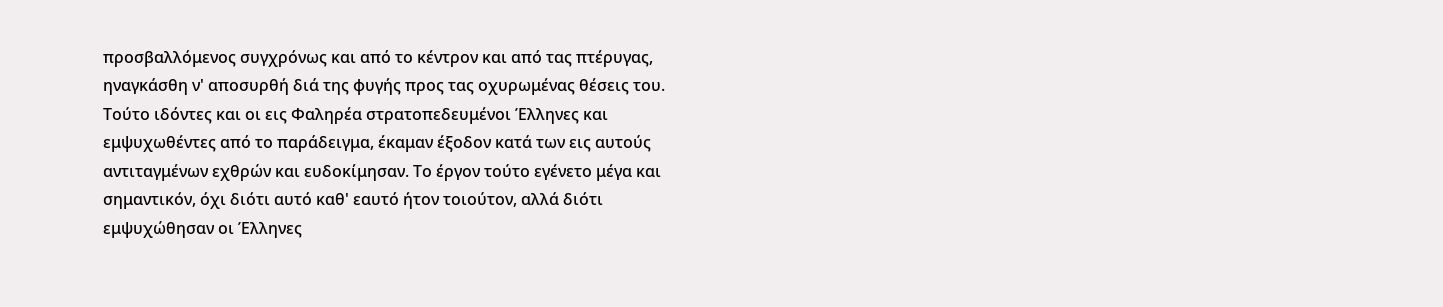προσβαλλόμενος συγχρόνως και από το κέντρον και από τας πτέρυγας, ηναγκάσθη ν' αποσυρθή διά της φυγής προς τας οχυρωμένας θέσεις του. Τούτο ιδόντες και οι εις Φαληρέα στρατοπεδευμένοι Έλληνες και εμψυχωθέντες από το παράδειγμα, έκαμαν έξοδον κατά των εις αυτούς αντιταγμένων εχθρών και ευδοκίμησαν. Το έργον τούτο εγένετο μέγα και σημαντικόν, όχι διότι αυτό καθ' εαυτό ήτον τοιούτον, αλλά διότι εμψυχώθησαν οι Έλληνες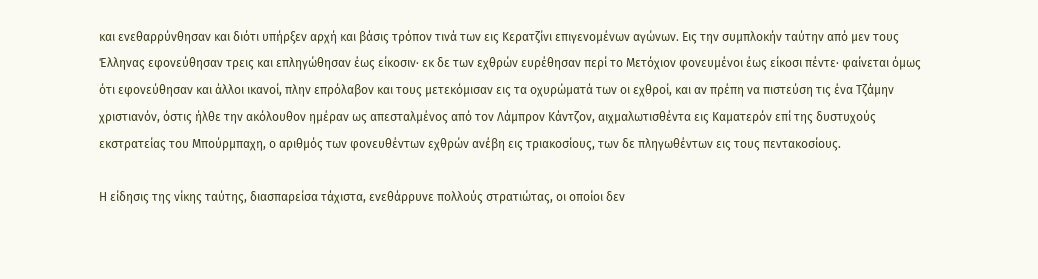και ενεθαρρύνθησαν και διότι υπήρξεν αρχή και βάσις τρόπον τινά των εις Κερατζίνι επιγενομένων αγώνων. Εις την συμπλοκήν ταύτην από μεν τους Έλληνας εφονεύθησαν τρεις και επληγώθησαν έως είκοσιν· εκ δε των εχθρών ευρέθησαν περί το Μετόχιον φονευμένοι έως είκοσι πέντε· φαίνεται όμως ότι εφονεύθησαν και άλλοι ικανοί, πλην επρόλαβον και τους μετεκόμισαν εις τα οχυρώματά των οι εχθροί, και αν πρέπη να πιστεύση τις ένα Τζάμην χριστιανόν, όστις ήλθε την ακόλουθον ημέραν ως απεσταλμένος από τον Λάμπρον Κάντζον, αιχμαλωτισθέντα εις Καματερόν επί της δυστυχούς εκστρατείας του Μπούρμπαχη, ο αριθμός των φονευθέντων εχθρών ανέβη εις τριακοσίους, των δε πληγωθέντων εις τους πεντακοσίους.

Η είδησις της νίκης ταύτης, διασπαρείσα τάχιστα, ενεθάρρυνε πολλούς στρατιώτας, οι οποίοι δεν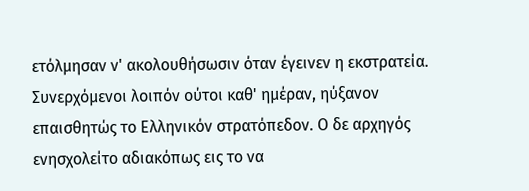ετόλμησαν ν' ακολουθήσωσιν όταν έγεινεν η εκστρατεία. Συνερχόμενοι λοιπόν ούτοι καθ' ημέραν, ηύξανον επαισθητώς το Ελληνικόν στρατόπεδον. Ο δε αρχηγός ενησχολείτο αδιακόπως εις το να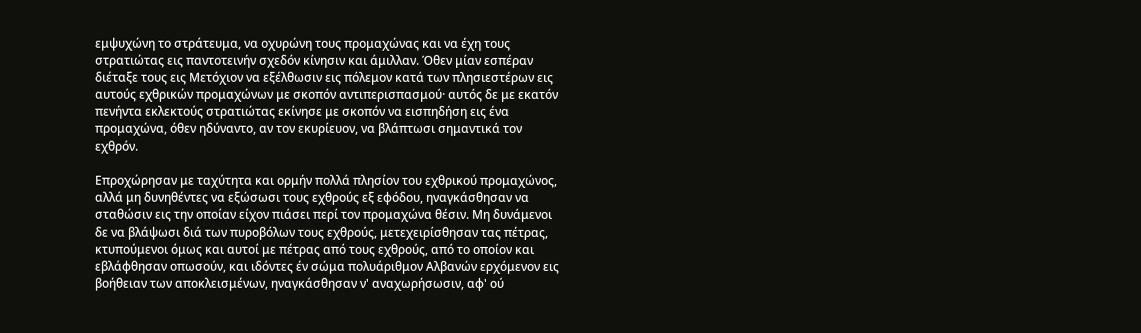εμψυχώνη το στράτευμα, να οχυρώνη τους προμαχώνας και να έχη τους στρατιώτας εις παντοτεινήν σχεδόν κίνησιν και άμιλλαν. Όθεν μίαν εσπέραν διέταξε τους εις Μετόχιον να εξέλθωσιν εις πόλεμον κατά των πλησιεστέρων εις αυτούς εχθρικών προμαχώνων με σκοπόν αντιπερισπασμού· αυτός δε με εκατόν πενήντα εκλεκτούς στρατιώτας εκίνησε με σκοπόν να εισπηδήση εις ένα προμαχώνα, όθεν ηδύναντο, αν τον εκυρίευον, να βλάπτωσι σημαντικά τον εχθρόν.

Επροχώρησαν με ταχύτητα και ορμήν πολλά πλησίον του εχθρικού προμαχώνος, αλλά μη δυνηθέντες να εξώσωσι τους εχθρούς εξ εφόδου, ηναγκάσθησαν να σταθώσιν εις την οποίαν είχον πιάσει περί τον προμαχώνα θέσιν. Μη δυνάμενοι δε να βλάψωσι διά των πυροβόλων τους εχθρούς, μετεχειρίσθησαν τας πέτρας, κτυπούμενοι όμως και αυτοί με πέτρας από τους εχθρούς, από το οποίον και εβλάφθησαν οπωσούν, και ιδόντες έν σώμα πολυάριθμον Αλβανών ερχόμενον εις βοήθειαν των αποκλεισμένων, ηναγκάσθησαν ν' αναχωρήσωσιν, αφ' ού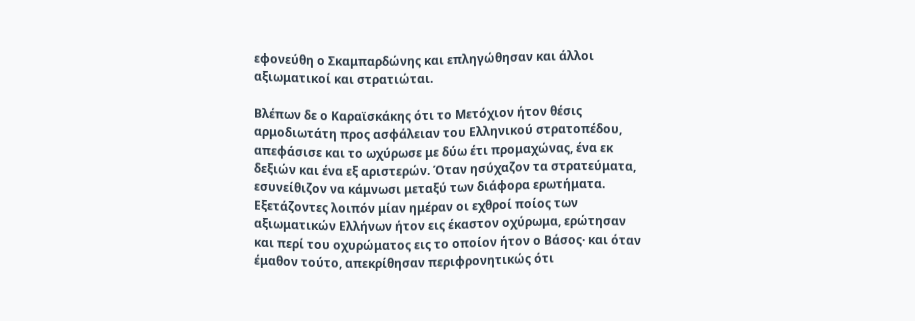εφονεύθη ο Σκαμπαρδώνης και επληγώθησαν και άλλοι αξιωματικοί και στρατιώται.

Βλέπων δε ο Καραϊσκάκης ότι το Μετόχιον ήτον θέσις αρμοδιωτάτη προς ασφάλειαν του Ελληνικού στρατοπέδου, απεφάσισε και το ωχύρωσε με δύω έτι προμαχώνας, ένα εκ δεξιών και ένα εξ αριστερών. Όταν ησύχαζον τα στρατεύματα, εσυνείθιζον να κάμνωσι μεταξύ των διάφορα ερωτήματα. Εξετάζοντες λοιπόν μίαν ημέραν οι εχθροί ποίος των αξιωματικών Ελλήνων ήτον εις έκαστον οχύρωμα, ερώτησαν και περί του οχυρώματος εις το οποίον ήτον ο Βάσος· και όταν έμαθον τούτο, απεκρίθησαν περιφρονητικώς ότι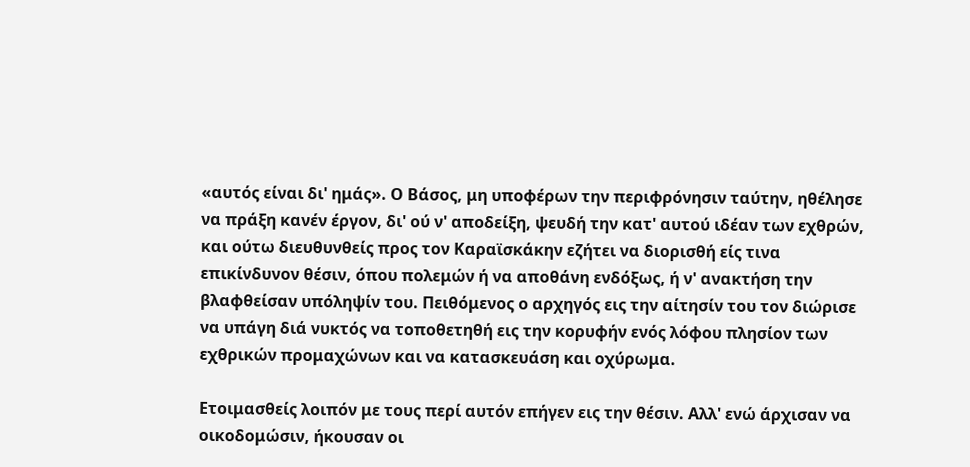«αυτός είναι δι' ημάς». Ο Βάσος, μη υποφέρων την περιφρόνησιν ταύτην, ηθέλησε να πράξη κανέν έργον, δι' ού ν' αποδείξη, ψευδή την κατ' αυτού ιδέαν των εχθρών, και ούτω διευθυνθείς προς τον Καραϊσκάκην εζήτει να διορισθή είς τινα επικίνδυνον θέσιν, όπου πολεμών ή να αποθάνη ενδόξως, ή ν' ανακτήση την βλαφθείσαν υπόληψίν του. Πειθόμενος ο αρχηγός εις την αίτησίν του τον διώρισε να υπάγη διά νυκτός να τοποθετηθή εις την κορυφήν ενός λόφου πλησίον των εχθρικών προμαχώνων και να κατασκευάση και οχύρωμα.

Ετοιμασθείς λοιπόν με τους περί αυτόν επήγεν εις την θέσιν. Αλλ' ενώ άρχισαν να οικοδομώσιν, ήκουσαν οι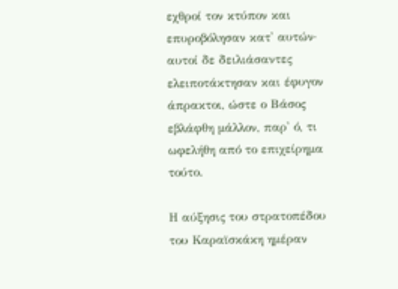εχθροί τον κτύπον και επυροβόλησαν κατ' αυτών· αυτοί δε δειλιάσαντες ελειποτάκτησαν και έφυγον άπρακτοι, ώστε ο Βάσος εβλάφθη μάλλον, παρ' ό, τι ωφελήθη από το επιχείρημα τούτο.

Η αύξησις του στρατοπέδου του Καραϊσκάκη ημέραν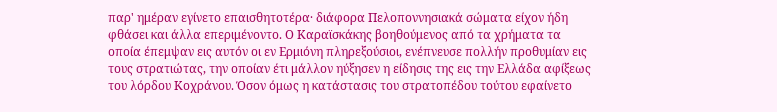παρ' ημέραν εγίνετο επαισθητοτέρα· διάφορα Πελοποννησιακά σώματα είχον ήδη φθάσει και άλλα επεριμένοντο. Ο Καραϊσκάκης βοηθούμενος από τα χρήματα τα οποία έπεμψαν εις αυτόν οι εν Ερμιόνη πληρεξούσιοι, ενέπνευσε πολλήν προθυμίαν εις τους στρατιώτας, την οποίαν έτι μάλλον ηύξησεν η είδησις της εις την Ελλάδα αφίξεως του λόρδου Κοχράνου. Όσον όμως η κατάστασις του στρατοπέδου τούτου εφαίνετο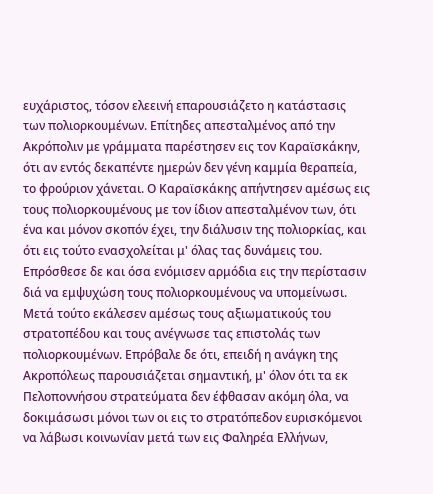ευχάριστος, τόσον ελεεινή επαρουσιάζετο η κατάστασις των πολιορκουμένων. Επίτηδες απεσταλμένος από την Ακρόπολιν με γράμματα παρέστησεν εις τον Καραϊσκάκην, ότι αν εντός δεκαπέντε ημερών δεν γένη καμμία θεραπεία, το φρούριον χάνεται. Ο Καραϊσκάκης απήντησεν αμέσως εις τους πολιορκουμένους με τον ίδιον απεσταλμένον των, ότι ένα και μόνον σκοπόν έχει, την διάλυσιν της πολιορκίας, και ότι εις τούτο ενασχολείται μ' όλας τας δυνάμεις του. Επρόσθεσε δε και όσα ενόμισεν αρμόδια εις την περίστασιν διά να εμψυχώση τους πολιορκουμένους να υπομείνωσι. Μετά τούτο εκάλεσεν αμέσως τους αξιωματικούς του στρατοπέδου και τους ανέγνωσε τας επιστολάς των πολιορκουμένων. Επρόβαλε δε ότι, επειδή η ανάγκη της Ακροπόλεως παρουσιάζεται σημαντική, μ' όλον ότι τα εκ Πελοποννήσου στρατεύματα δεν έφθασαν ακόμη όλα, να δοκιμάσωσι μόνοι των οι εις το στρατόπεδον ευρισκόμενοι να λάβωσι κοινωνίαν μετά των εις Φαληρέα Ελλήνων,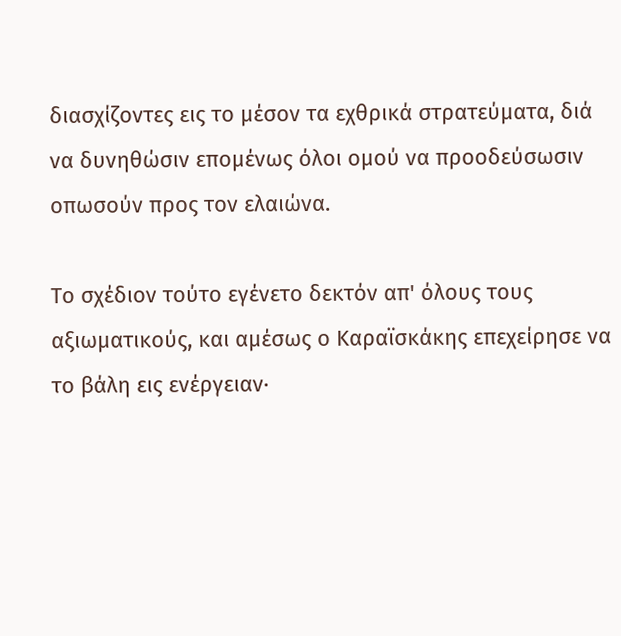διασχίζοντες εις το μέσον τα εχθρικά στρατεύματα, διά να δυνηθώσιν επομένως όλοι ομού να προοδεύσωσιν οπωσούν προς τον ελαιώνα.

Το σχέδιον τούτο εγένετο δεκτόν απ' όλους τους αξιωματικούς, και αμέσως ο Καραϊσκάκης επεχείρησε να το βάλη εις ενέργειαν·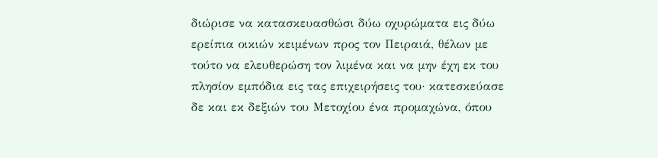διώρισε να κατασκευασθώσι δύω οχυρώματα εις δύω ερείπια οικιών κειμένων προς τον Πειραιά, θέλων με τούτο να ελευθερώση τον λιμένα και να μην έχη εκ του πλησίον εμπόδια εις τας επιχειρήσεις του· κατεσκεύασε δε και εκ δεξιών του Μετοχίου ένα προμαχώνα, όπου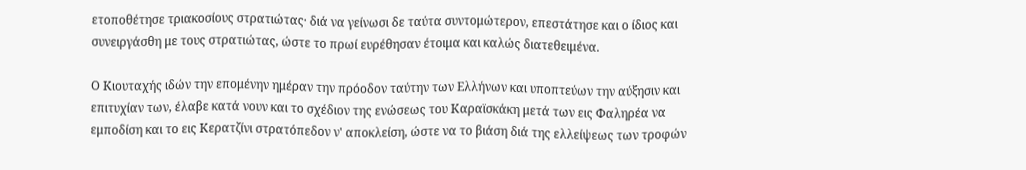ετοποθέτησε τριακοσίους στρατιώτας· διά να γείνωσι δε ταύτα συντομώτερον, επεστάτησε και ο ίδιος και συνειργάσθη με τους στρατιώτας, ώστε το πρωί ευρέθησαν έτοιμα και καλώς διατεθειμένα.

Ο Κιουταχής ιδών την επομένην ημέραν την πρόοδον ταύτην των Ελλήνων και υποπτεύων την αύξησιν και επιτυχίαν των, έλαβε κατά νουν και το σχέδιον της ενώσεως του Καραϊσκάκη μετά των εις Φαληρέα να εμποδίση και το εις Κερατζίνι στρατόπεδον ν' αποκλείση, ώστε να το βιάση διά της ελλείψεως των τροφών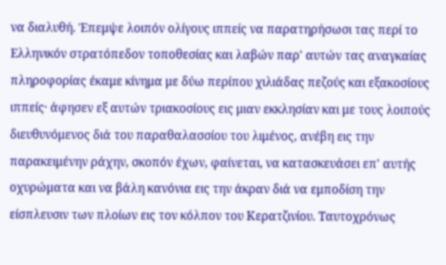να διαλυθή. Έπεμψε λοιπόν ολίγους ιππείς να παρατηρήσωσι τας περί το Ελληνικόν στρατόπεδον τοποθεσίας και λαβών παρ' αυτών τας αναγκαίας πληροφορίας έκαμε κίνημα με δύω περίπου χιλιάδας πεζούς και εξακοσίους ιππείς· άφησεν εξ αυτών τριακοσίους εις μιαν εκκλησίαν και με τους λοιπούς διευθυνόμενος διά του παραθαλασσίου του λιμένος, ανέβη εις την παρακειμένην ράχην, σκοπόν έχων, φαίνεται, να κατασκευάσει επ' αυτής οχυρώματα και να βάλη κανόνια εις την άκραν διά να εμποδίση την είσπλευσιν των πλοίων εις τον κόλπον του Κερατζινίου. Ταυτοχρόνως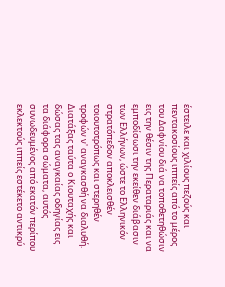έστειλε και χιλίους πεζούς και πεντακοσίους ιππείς από το μέρος του Δαφνίου διά να τοποθετηθώσιν εις την θέσιν της Περαταριάς και να εμποδίσωσι την εκείθεν διάβασιν των Ελλήνων, ώστε το Ελληνικόν στρατόπεδον αποκλεισθέν τοιουτοτρόπως και στερηθέν τροφών ν' αναγκασθή να διαλυθή. Διατάξας ταύτα ο Κιουταχής και δώσας τας αναγκαίας οδηγίας εις τα διάφορα σώματα, αυτός συνωδευμένος από εκατόν περίπου εκλεκτούς ιππείς εστέκετο αντικρύ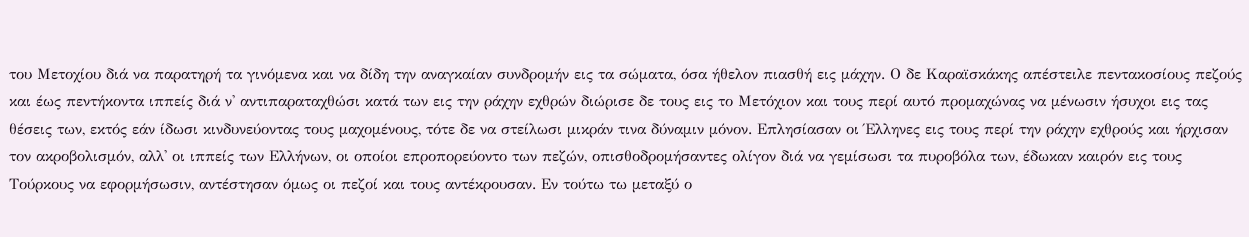του Μετοχίου διά να παρατηρή τα γινόμενα και να δίδη την αναγκαίαν συνδρομήν εις τα σώματα, όσα ήθελον πιασθή εις μάχην. Ο δε Καραϊσκάκης απέστειλε πεντακοσίους πεζούς και έως πεντήκοντα ιππείς διά ν' αντιπαραταχθώσι κατά των εις την ράχην εχθρών διώρισε δε τους εις το Μετόχιον και τους περί αυτό προμαχώνας να μένωσιν ήσυχοι εις τας θέσεις των, εκτός εάν ίδωσι κινδυνεύοντας τους μαχομένους, τότε δε να στείλωσι μικράν τινα δύναμιν μόνον. Επλησίασαν οι Έλληνες εις τους περί την ράχην εχθρούς και ήρχισαν τον ακροβολισμόν, αλλ' οι ιππείς των Ελλήνων, οι οποίοι επροπορεύοντο των πεζών, οπισθοδρομήσαντες ολίγον διά να γεμίσωσι τα πυροβόλα των, έδωκαν καιρόν εις τους Τούρκους να εφορμήσωσιν, αντέστησαν όμως οι πεζοί και τους αντέκρουσαν. Εν τούτω τω μεταξύ ο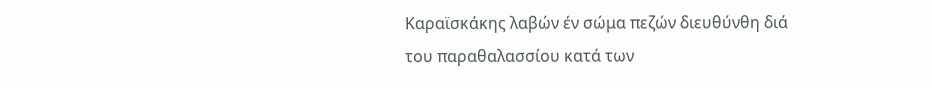Καραϊσκάκης λαβών έν σώμα πεζών διευθύνθη διά του παραθαλασσίου κατά των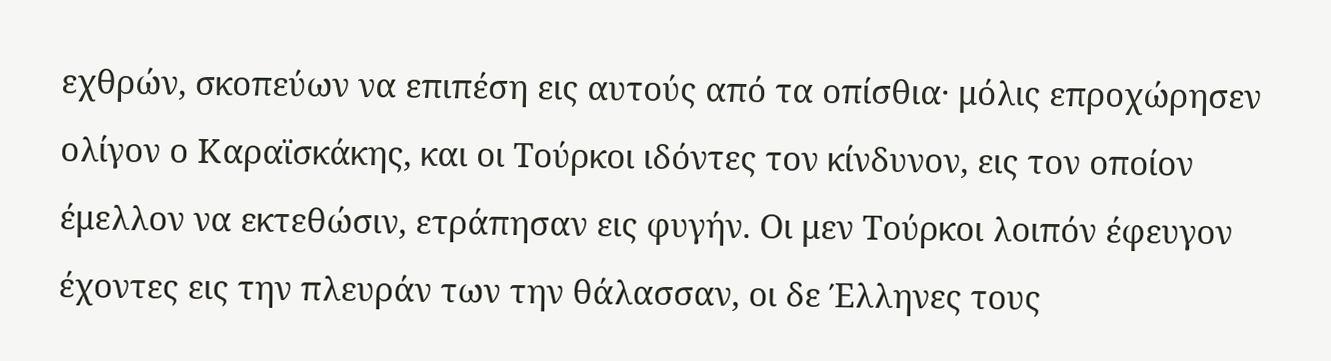εχθρών, σκοπεύων να επιπέση εις αυτούς από τα οπίσθια· μόλις επροχώρησεν ολίγον ο Καραϊσκάκης, και οι Τούρκοι ιδόντες τον κίνδυνον, εις τον οποίον έμελλον να εκτεθώσιν, ετράπησαν εις φυγήν. Οι μεν Τούρκοι λοιπόν έφευγον έχοντες εις την πλευράν των την θάλασσαν, οι δε Έλληνες τους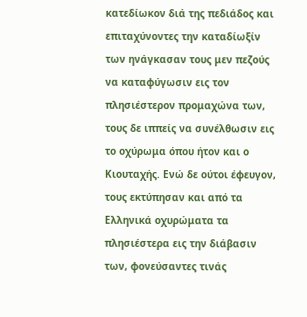κατεδίωκον διά της πεδιάδος και επιταχύνοντες την καταδίωξίν των ηνάγκασαν τους μεν πεζούς να καταφύγωσιν εις τον πλησιέστερον προμαχώνα των, τους δε ιππείς να συνέλθωσιν εις το οχύρωμα όπου ήτον και ο Κιουταχής. Ενώ δε ούτοι έφευγον, τους εκτύπησαν και από τα Ελληνικά οχυρώματα τα πλησιέστερα εις την διάβασιν των, φονεύσαντες τινάς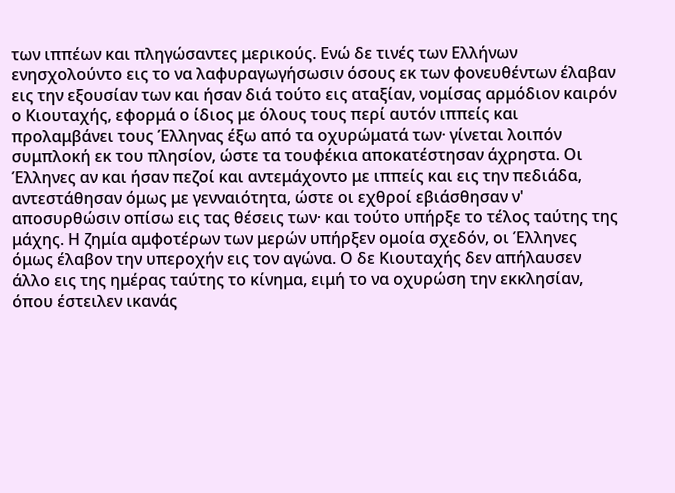των ιππέων και πληγώσαντες μερικούς. Ενώ δε τινές των Ελλήνων ενησχολούντο εις το να λαφυραγωγήσωσιν όσους εκ των φονευθέντων έλαβαν εις την εξουσίαν των και ήσαν διά τούτο εις αταξίαν, νομίσας αρμόδιον καιρόν ο Κιουταχής, εφορμά ο ίδιος με όλους τους περί αυτόν ιππείς και προλαμβάνει τους Έλληνας έξω από τα οχυρώματά των· γίνεται λοιπόν συμπλοκή εκ του πλησίον, ώστε τα τουφέκια αποκατέστησαν άχρηστα. Οι Έλληνες αν και ήσαν πεζοί και αντεμάχοντο με ιππείς και εις την πεδιάδα, αντεστάθησαν όμως με γενναιότητα, ώστε οι εχθροί εβιάσθησαν ν' αποσυρθώσιν οπίσω εις τας θέσεις των· και τούτο υπήρξε το τέλος ταύτης της μάχης. Η ζημία αμφοτέρων των μερών υπήρξεν ομοία σχεδόν, οι Έλληνες όμως έλαβον την υπεροχήν εις τον αγώνα. Ο δε Κιουταχής δεν απήλαυσεν άλλο εις της ημέρας ταύτης το κίνημα, ειμή το να οχυρώση την εκκλησίαν, όπου έστειλεν ικανάς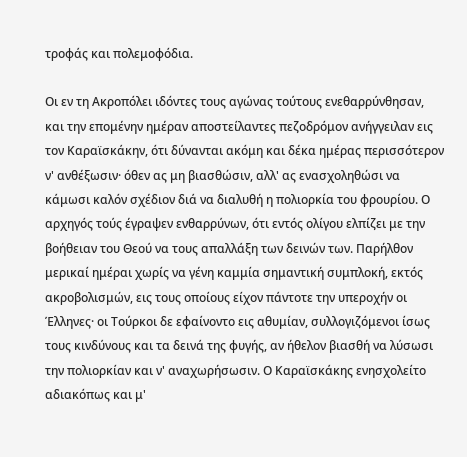τροφάς και πολεμοφόδια.

Οι εν τη Ακροπόλει ιδόντες τους αγώνας τούτους ενεθαρρύνθησαν, και την επομένην ημέραν αποστείλαντες πεζοδρόμον ανήγγειλαν εις τον Καραϊσκάκην, ότι δύνανται ακόμη και δέκα ημέρας περισσότερον ν' ανθέξωσιν· όθεν ας μη βιασθώσιν, αλλ' ας ενασχοληθώσι να κάμωσι καλόν σχέδιον διά να διαλυθή η πολιορκία του φρουρίου. Ο αρχηγός τούς έγραψεν ενθαρρύνων, ότι εντός ολίγου ελπίζει με την βοήθειαν του Θεού να τους απαλλάξη των δεινών των. Παρήλθον μερικαί ημέραι χωρίς να γένη καμμία σημαντική συμπλοκή, εκτός ακροβολισμών, εις τους οποίους είχον πάντοτε την υπεροχήν οι Έλληνες· οι Τούρκοι δε εφαίνοντο εις αθυμίαν, συλλογιζόμενοι ίσως τους κινδύνους και τα δεινά της φυγής, αν ήθελον βιασθή να λύσωσι την πολιορκίαν και ν' αναχωρήσωσιν. Ο Καραϊσκάκης ενησχολείτο αδιακόπως και μ'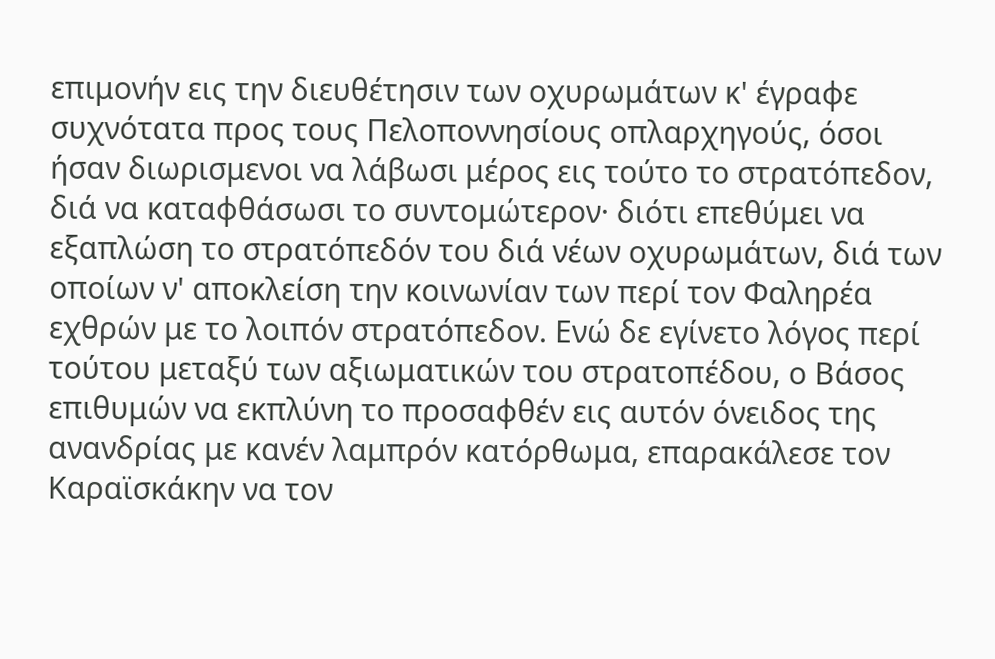επιμονήν εις την διευθέτησιν των οχυρωμάτων κ' έγραφε συχνότατα προς τους Πελοποννησίους οπλαρχηγούς, όσοι ήσαν διωρισμενοι να λάβωσι μέρος εις τούτο το στρατόπεδον, διά να καταφθάσωσι το συντομώτερον· διότι επεθύμει να εξαπλώση το στρατόπεδόν του διά νέων οχυρωμάτων, διά των οποίων ν' αποκλείση την κοινωνίαν των περί τον Φαληρέα εχθρών με το λοιπόν στρατόπεδον. Ενώ δε εγίνετο λόγος περί τούτου μεταξύ των αξιωματικών του στρατοπέδου, ο Βάσος επιθυμών να εκπλύνη το προσαφθέν εις αυτόν όνειδος της ανανδρίας με κανέν λαμπρόν κατόρθωμα, επαρακάλεσε τον Καραϊσκάκην να τον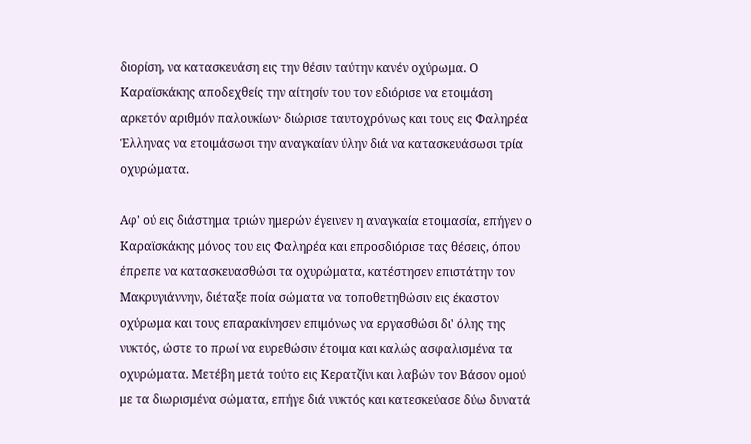διορίση, να κατασκευάση εις την θέσιν ταύτην κανέν οχύρωμα. Ο Καραϊσκάκης αποδεχθείς την αίτησίν του τον εδιόρισε να ετοιμάση αρκετόν αριθμόν παλουκίων· διώρισε ταυτοχρόνως και τους εις Φαληρέα Έλληνας να ετοιμάσωσι την αναγκαίαν ύλην διά να κατασκευάσωσι τρία οχυρώματα.

Αφ' ού εις διάστημα τριών ημερών έγεινεν η αναγκαία ετοιμασία, επήγεν ο Καραϊσκάκης μόνος του εις Φαληρέα και επροσδιόρισε τας θέσεις, όπου έπρεπε να κατασκευασθώσι τα οχυρώματα, κατέστησεν επιστάτην τον Μακρυγιάννην, διέταξε ποία σώματα να τοποθετηθώσιν εις έκαστον οχύρωμα και τους επαρακίνησεν επιμόνως να εργασθώσι δι' όλης της νυκτός, ώστε το πρωί να ευρεθώσιν έτοιμα και καλώς ασφαλισμένα τα οχυρώματα. Μετέβη μετά τούτο εις Κερατζίνι και λαβών τον Βάσον ομού με τα διωρισμένα σώματα, επήγε διά νυκτός και κατεσκεύασε δύω δυνατά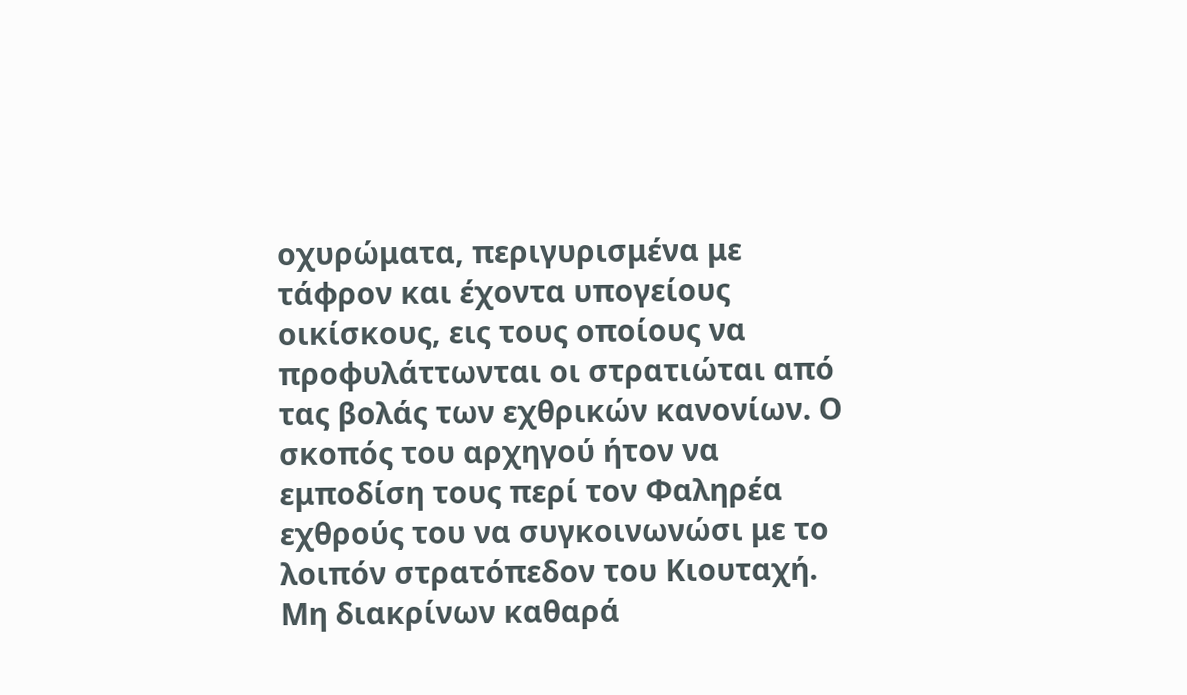οχυρώματα, περιγυρισμένα με τάφρον και έχοντα υπογείους οικίσκους, εις τους οποίους να προφυλάττωνται οι στρατιώται από τας βολάς των εχθρικών κανονίων. Ο σκοπός του αρχηγού ήτον να εμποδίση τους περί τον Φαληρέα εχθρούς του να συγκοινωνώσι με το λοιπόν στρατόπεδον του Κιουταχή. Μη διακρίνων καθαρά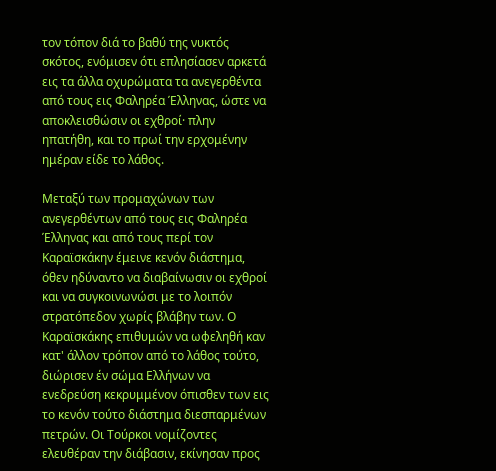τον τόπον διά το βαθύ της νυκτός σκότος, ενόμισεν ότι επλησίασεν αρκετά εις τα άλλα οχυρώματα τα ανεγερθέντα από τους εις Φαληρέα Έλληνας, ώστε να αποκλεισθώσιν οι εχθροί· πλην ηπατήθη, και το πρωί την ερχομένην ημέραν είδε το λάθος.

Μεταξύ των προμαχώνων των ανεγερθέντων από τους εις Φαληρέα Έλληνας και από τους περί τον Καραϊσκάκην έμεινε κενόν διάστημα, όθεν ηδύναντο να διαβαίνωσιν οι εχθροί και να συγκοινωνώσι με το λοιπόν στρατόπεδον χωρίς βλάβην των. Ο Καραϊσκάκης επιθυμών να ωφεληθή καν κατ' άλλον τρόπον από το λάθος τούτο, διώρισεν έν σώμα Ελλήνων να ενεδρεύση κεκρυμμένον όπισθεν των εις το κενόν τούτο διάστημα διεσπαρμένων πετρών. Οι Τούρκοι νομίζοντες ελευθέραν την διάβασιν, εκίνησαν προς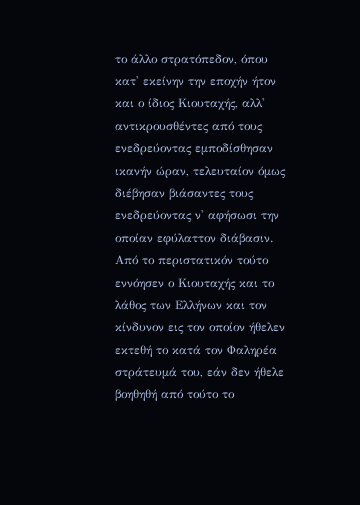το άλλο στρατόπεδον, όπου κατ' εκείνην την εποχήν ήτον και ο ίδιος Κιουταχής, αλλ' αντικρουσθέντες από τους ενεδρεύοντας εμποδίσθησαν ικανήν ώραν, τελευταίον όμως διέβησαν βιάσαντες τους ενεδρεύοντας ν' αφήσωσι την οποίαν εφύλαττον διάβασιν. Από το περιστατικόν τούτο εννόησεν ο Κιουταχής και το λάθος των Ελλήνων και τον κίνδυνον εις τον οποίον ήθελεν εκτεθή το κατά τον Φαληρέα στράτευμά του, εάν δεν ήθελε βοηθηθή από τούτο το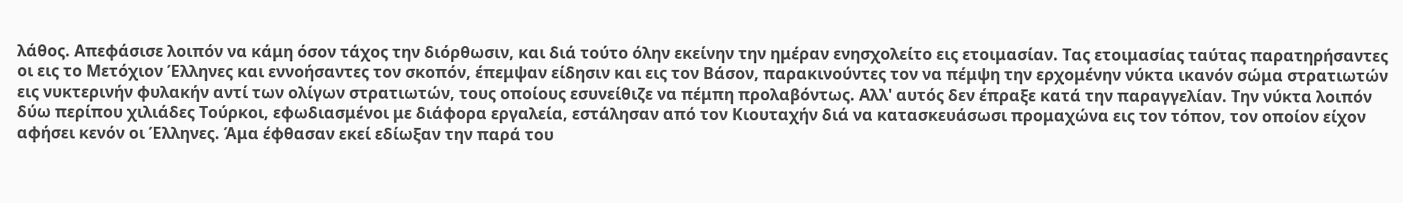λάθος. Απεφάσισε λοιπόν να κάμη όσον τάχος την διόρθωσιν, και διά τούτο όλην εκείνην την ημέραν ενησχολείτο εις ετοιμασίαν. Τας ετοιμασίας ταύτας παρατηρήσαντες οι εις το Μετόχιον Έλληνες και εννοήσαντες τον σκοπόν, έπεμψαν είδησιν και εις τον Βάσον, παρακινούντες τον να πέμψη την ερχομένην νύκτα ικανόν σώμα στρατιωτών εις νυκτερινήν φυλακήν αντί των ολίγων στρατιωτών, τους οποίους εσυνείθιζε να πέμπη προλαβόντως. Αλλ' αυτός δεν έπραξε κατά την παραγγελίαν. Την νύκτα λοιπόν δύω περίπου χιλιάδες Τούρκοι, εφωδιασμένοι με διάφορα εργαλεία, εστάλησαν από τον Κιουταχήν διά να κατασκευάσωσι προμαχώνα εις τον τόπον, τον οποίον είχον αφήσει κενόν οι Έλληνες. Άμα έφθασαν εκεί εδίωξαν την παρά του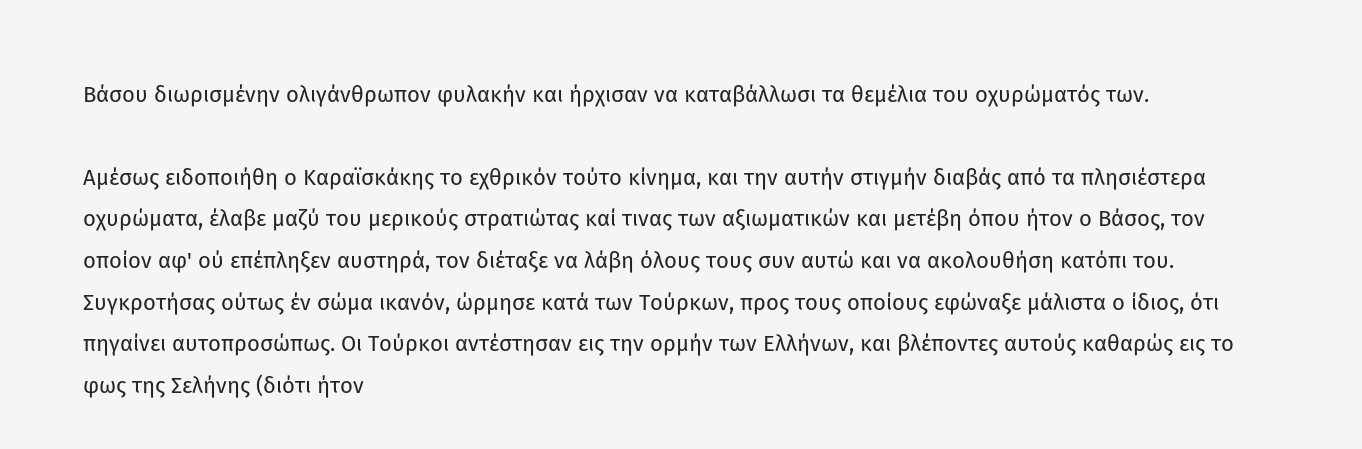Βάσου διωρισμένην ολιγάνθρωπον φυλακήν και ήρχισαν να καταβάλλωσι τα θεμέλια του οχυρώματός των.

Αμέσως ειδοποιήθη ο Καραϊσκάκης το εχθρικόν τούτο κίνημα, και την αυτήν στιγμήν διαβάς από τα πλησιέστερα οχυρώματα, έλαβε μαζύ του μερικούς στρατιώτας καί τινας των αξιωματικών και μετέβη όπου ήτον ο Βάσος, τον οποίον αφ' ού επέπληξεν αυστηρά, τον διέταξε να λάβη όλους τους συν αυτώ και να ακολουθήση κατόπι του. Συγκροτήσας ούτως έν σώμα ικανόν, ώρμησε κατά των Τούρκων, προς τους οποίους εφώναξε μάλιστα ο ίδιος, ότι πηγαίνει αυτοπροσώπως. Οι Τούρκοι αντέστησαν εις την ορμήν των Ελλήνων, και βλέποντες αυτούς καθαρώς εις το φως της Σελήνης (διότι ήτον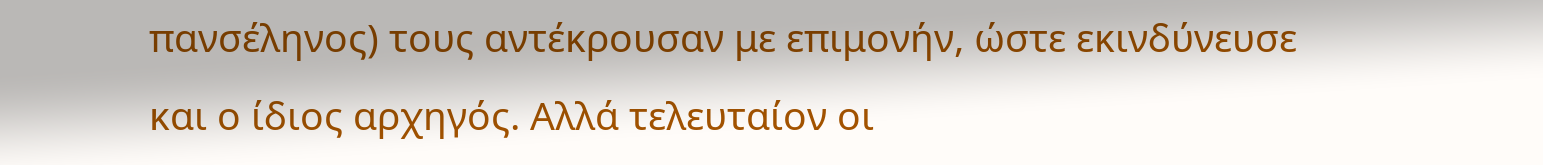πανσέληνος) τους αντέκρουσαν με επιμονήν, ώστε εκινδύνευσε και ο ίδιος αρχηγός. Αλλά τελευταίον οι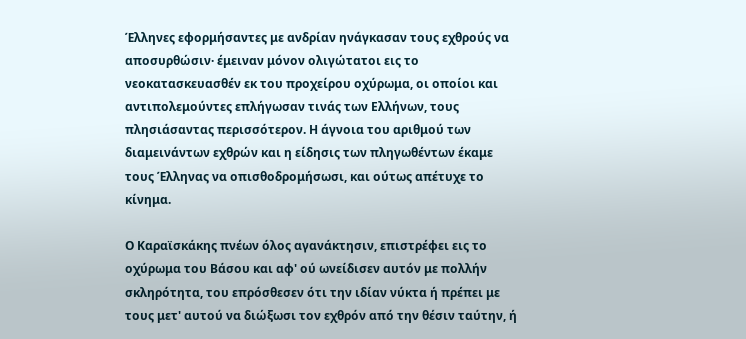Έλληνες εφορμήσαντες με ανδρίαν ηνάγκασαν τους εχθρούς να αποσυρθώσιν· έμειναν μόνον ολιγώτατοι εις το νεοκατασκευασθέν εκ του προχείρου οχύρωμα, οι οποίοι και αντιπολεμούντες επλήγωσαν τινάς των Ελλήνων, τους πλησιάσαντας περισσότερον. Η άγνοια του αριθμού των διαμεινάντων εχθρών και η είδησις των πληγωθέντων έκαμε τους Έλληνας να οπισθοδρομήσωσι, και ούτως απέτυχε το κίνημα.

Ο Καραϊσκάκης πνέων όλος αγανάκτησιν, επιστρέφει εις το οχύρωμα του Βάσου και αφ' ού ωνείδισεν αυτόν με πολλήν σκληρότητα, του επρόσθεσεν ότι την ιδίαν νύκτα ή πρέπει με τους μετ' αυτού να διώξωσι τον εχθρόν από την θέσιν ταύτην, ή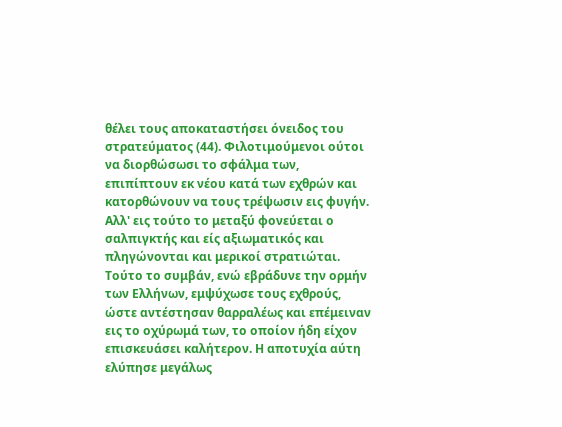θέλει τους αποκαταστήσει όνειδος του στρατεύματος (44). Φιλοτιμούμενοι ούτοι να διορθώσωσι το σφάλμα των, επιπίπτουν εκ νέου κατά των εχθρών και κατορθώνουν να τους τρέψωσιν εις φυγήν. Αλλ' εις τούτο το μεταξύ φονεύεται ο σαλπιγκτής και είς αξιωματικός και πληγώνονται και μερικοί στρατιώται. Τούτο το συμβάν, ενώ εβράδυνε την ορμήν των Ελλήνων, εμψύχωσε τους εχθρούς, ώστε αντέστησαν θαρραλέως και επέμειναν εις το οχύρωμά των, το οποίον ήδη είχον επισκευάσει καλήτερον. Η αποτυχία αύτη ελύπησε μεγάλως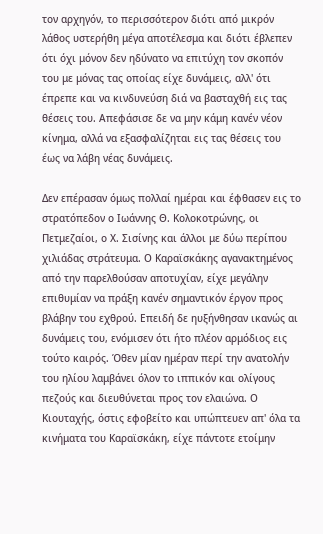τον αρχηγόν, το περισσότερον διότι από μικρόν λάθος υστερήθη μέγα αποτέλεσμα και διότι έβλεπεν ότι όχι μόνον δεν ηδύνατο να επιτύχη τον σκοπόν του με μόνας τας οποίας είχε δυνάμεις, αλλ' ότι έπρεπε και να κινδυνεύση διά να βασταχθή εις τας θέσεις του. Απεφάσισε δε να μην κάμη κανέν νέον κίνημα, αλλά να εξασφαλίζηται εις τας θέσεις του έως να λάβη νέας δυνάμεις.

Δεν επέρασαν όμως πολλαί ημέραι και έφθασεν εις το στρατόπεδον ο Ιωάννης Θ. Κολοκοτρώνης, οι Πετμεζαίοι, ο Χ. Σισίνης και άλλοι με δύω περίπου χιλιάδας στράτευμα. Ο Καραϊσκάκης αγανακτημένος από την παρελθούσαν αποτυχίαν, είχε μεγάλην επιθυμίαν να πράξη κανέν σημαντικόν έργον προς βλάβην του εχθρού. Επειδή δε ηυξήνθησαν ικανώς αι δυνάμεις του, ενόμισεν ότι ήτο πλέον αρμόδιος εις τούτο καιρός. Όθεν μίαν ημέραν περί την ανατολήν του ηλίου λαμβάνει όλον το ιππικόν και ολίγους πεζούς και διευθύνεται προς τον ελαιώνα. Ο Κιουταχής, όστις εφοβείτο και υπώπτευεν απ' όλα τα κινήματα του Καραϊσκάκη, είχε πάντοτε ετοίμην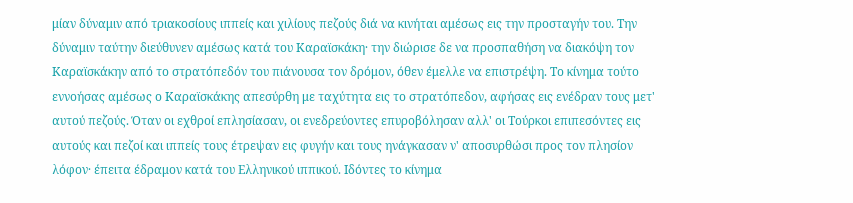μίαν δύναμιν από τριακοσίους ιππείς και χιλίους πεζούς διά να κινήται αμέσως εις την προσταγήν του. Την δύναμιν ταύτην διεύθυνεν αμέσως κατά του Καραϊσκάκη· την διώρισε δε να προσπαθήση να διακόψη τον Καραϊσκάκην από το στρατόπεδόν του πιάνουσα τον δρόμον, όθεν έμελλε να επιστρέψη. Το κίνημα τούτο εννοήσας αμέσως ο Καραϊσκάκης απεσύρθη με ταχύτητα εις το στρατόπεδον, αφήσας εις ενέδραν τους μετ' αυτού πεζούς. Όταν οι εχθροί επλησίασαν, οι ενεδρεύοντες επυροβόλησαν αλλ' οι Τούρκοι επιπεσόντες εις αυτούς και πεζοί και ιππείς τους έτρεψαν εις φυγήν και τους ηνάγκασαν ν' αποσυρθώσι προς τον πλησίον λόφον· έπειτα έδραμον κατά του Ελληνικού ιππικού. Ιδόντες το κίνημα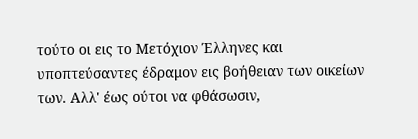τούτο οι εις το Μετόχιον Έλληνες και υποπτεύσαντες έδραμον εις βοήθειαν των οικείων των. Αλλ' έως ούτοι να φθάσωσιν,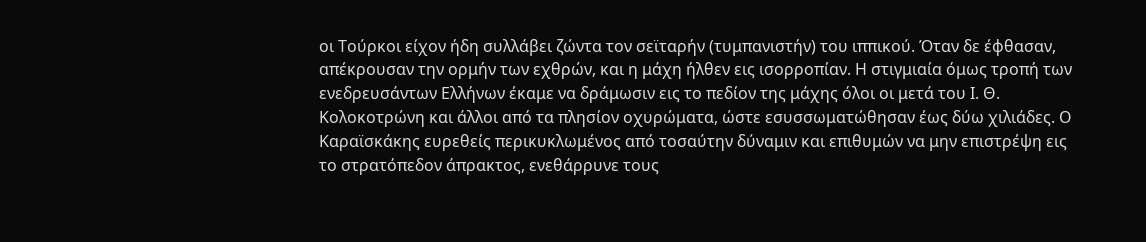οι Τούρκοι είχον ήδη συλλάβει ζώντα τον σεϊταρήν (τυμπανιστήν) του ιππικού. Όταν δε έφθασαν, απέκρουσαν την ορμήν των εχθρών, και η μάχη ήλθεν εις ισορροπίαν. Η στιγμιαία όμως τροπή των ενεδρευσάντων Ελλήνων έκαμε να δράμωσιν εις το πεδίον της μάχης όλοι οι μετά του I. Θ. Κολοκοτρώνη και άλλοι από τα πλησίον οχυρώματα, ώστε εσυσσωματώθησαν έως δύω χιλιάδες. Ο Καραϊσκάκης ευρεθείς περικυκλωμένος από τοσαύτην δύναμιν και επιθυμών να μην επιστρέψη εις το στρατόπεδον άπρακτος, ενεθάρρυνε τους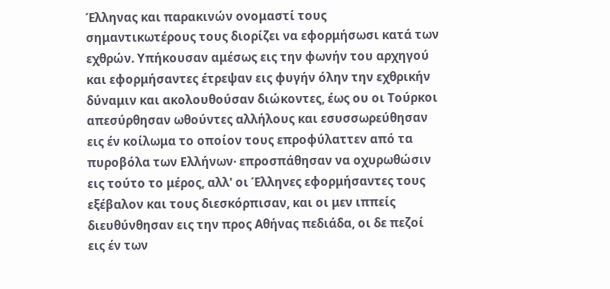Έλληνας και παρακινών ονομαστί τους σημαντικωτέρους τους διορίζει να εφορμήσωσι κατά των εχθρών. Υπήκουσαν αμέσως εις την φωνήν του αρχηγού και εφορμήσαντες έτρεψαν εις φυγήν όλην την εχθρικήν δύναμιν και ακολουθούσαν διώκοντες, έως ου οι Τούρκοι απεσύρθησαν ωθούντες αλλήλους και εσυσσωρεύθησαν εις έν κοίλωμα το οποίον τους επροφύλαττεν από τα πυροβόλα των Ελλήνων· επροσπάθησαν να οχυρωθώσιν εις τούτο το μέρος, αλλ' οι Έλληνες εφορμήσαντες τους εξέβαλον και τους διεσκόρπισαν, και οι μεν ιππείς διευθύνθησαν εις την προς Αθήνας πεδιάδα, οι δε πεζοί εις έν των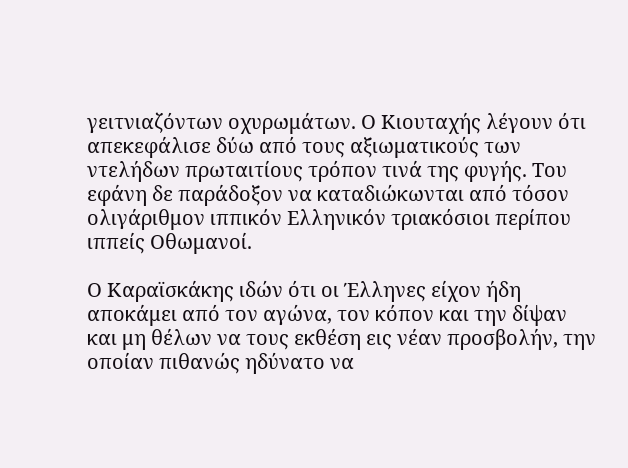γειτνιαζόντων οχυρωμάτων. Ο Κιουταχής λέγουν ότι απεκεφάλισε δύω από τους αξιωματικούς των ντελήδων πρωταιτίους τρόπον τινά της φυγής. Του εφάνη δε παράδοξον να καταδιώκωνται από τόσον ολιγάριθμον ιππικόν Ελληνικόν τριακόσιοι περίπου ιππείς Οθωμανοί.

Ο Καραϊσκάκης ιδών ότι οι Έλληνες είχον ήδη αποκάμει από τον αγώνα, τον κόπον και την δίψαν και μη θέλων να τους εκθέση εις νέαν προσβολήν, την οποίαν πιθανώς ηδύνατο να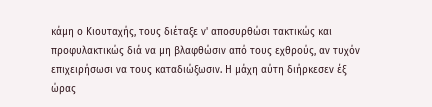κάμη ο Κιουταχής, τους διέταξε ν' αποσυρθώσι τακτικώς και προφυλακτικώς διά να μη βλαφθώσιν από τους εχθρούς, αν τυχόν επιχειρήσωσι να τους καταδιώξωσιν. Η μάχη αύτη διήρκεσεν έξ ώρας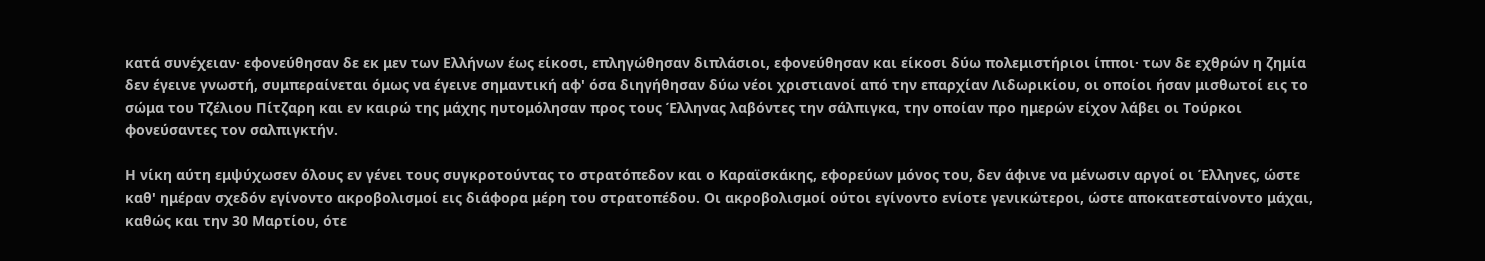κατά συνέχειαν· εφονεύθησαν δε εκ μεν των Ελλήνων έως είκοσι, επληγώθησαν διπλάσιοι, εφονεύθησαν και είκοσι δύω πολεμιστήριοι ίπποι· των δε εχθρών η ζημία δεν έγεινε γνωστή, συμπεραίνεται όμως να έγεινε σημαντική αφ' όσα διηγήθησαν δύω νέοι χριστιανοί από την επαρχίαν Λιδωρικίου, οι οποίοι ήσαν μισθωτοί εις το σώμα του Τζέλιου Πίτζαρη και εν καιρώ της μάχης ηυτομόλησαν προς τους Έλληνας λαβόντες την σάλπιγκα, την οποίαν προ ημερών είχον λάβει οι Τούρκοι φονεύσαντες τον σαλπιγκτήν.

Η νίκη αύτη εμψύχωσεν όλους εν γένει τους συγκροτούντας το στρατόπεδον και ο Καραϊσκάκης, εφορεύων μόνος του, δεν άφινε να μένωσιν αργοί οι Έλληνες, ώστε καθ' ημέραν σχεδόν εγίνοντο ακροβολισμοί εις διάφορα μέρη του στρατοπέδου. Οι ακροβολισμοί ούτοι εγίνοντο ενίοτε γενικώτεροι, ώστε αποκατεσταίνοντο μάχαι, καθώς και την 30 Μαρτίου, ότε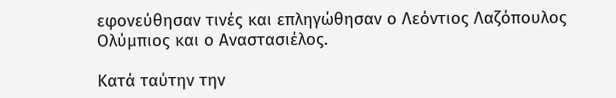εφονεύθησαν τινές και επληγώθησαν ο Λεόντιος Λαζόπουλος Ολύμπιος και ο Αναστασιέλος.

Κατά ταύτην την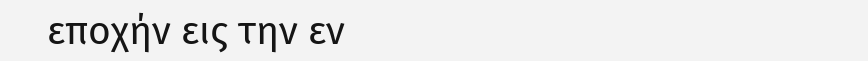εποχήν εις την εν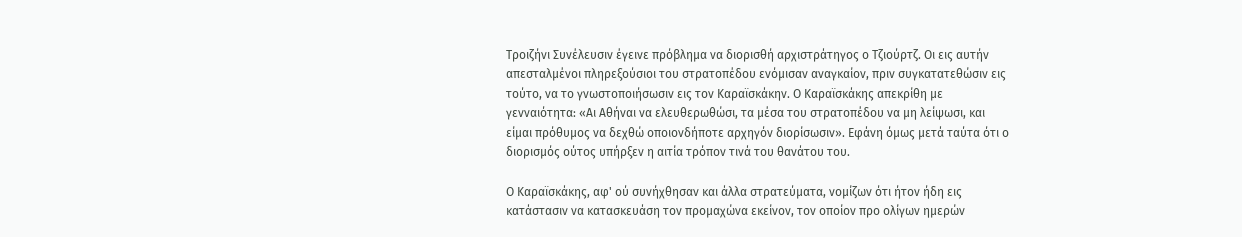Τροιζήνι Συνέλευσιν έγεινε πρόβλημα να διορισθή αρχιστράτηγος ο Τζιούρτζ. Οι εις αυτήν απεσταλμένοι πληρεξούσιοι του στρατοπέδου ενόμισαν αναγκαίον, πριν συγκατατεθώσιν εις τούτο, να το γνωστοποιήσωσιν εις τον Καραϊσκάκην. Ο Καραϊσκάκης απεκρίθη με γενναιότητα: «Αι Αθήναι να ελευθερωθώσι, τα μέσα του στρατοπέδου να μη λείψωσι, και είμαι πρόθυμος να δεχθώ οποιονδήποτε αρχηγόν διορίσωσιν». Εφάνη όμως μετά ταύτα ότι ο διορισμός ούτος υπήρξεν η αιτία τρόπον τινά του θανάτου του.

Ο Καραϊσκάκης, αφ' ού συνήχθησαν και άλλα στρατεύματα, νομίζων ότι ήτον ήδη εις κατάστασιν να κατασκευάση τον προμαχώνα εκείνον, τον οποίον προ ολίγων ημερών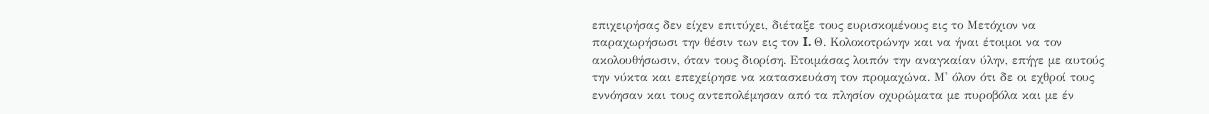επιχειρήσας δεν είχεν επιτύχει, διέταξε τους ευρισκομένους εις το Μετόχιον να παραχωρήσωσι την θέσιν των εις τον I. Θ. Κολοκοτρώνην και να ήναι έτοιμοι να τον ακολουθήσωσιν, όταν τους διορίση. Ετοιμάσας λοιπόν την αναγκαίαν ύλην, επήγε με αυτούς την νύκτα και επεχείρησε να κατασκευάση τον προμαχώνα. Μ' όλον ότι δε οι εχθροί τους εννόησαν και τους αντεπολέμησαν από τα πλησίον οχυρώματα με πυροβόλα και με έν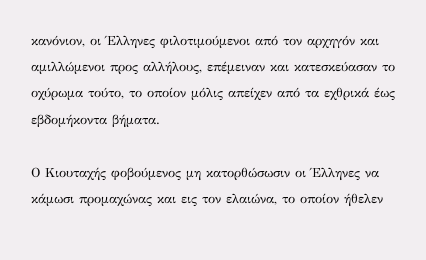κανόνιον, οι Έλληνες φιλοτιμούμενοι από τον αρχηγόν και αμιλλώμενοι προς αλλήλους, επέμειναν και κατεσκεύασαν το οχύρωμα τούτο, το οποίον μόλις απείχεν από τα εχθρικά έως εβδομήκοντα βήματα.

Ο Κιουταχής φοβούμενος μη κατορθώσωσιν οι Έλληνες να κάμωσι προμαχώνας και εις τον ελαιώνα, το οποίον ήθελεν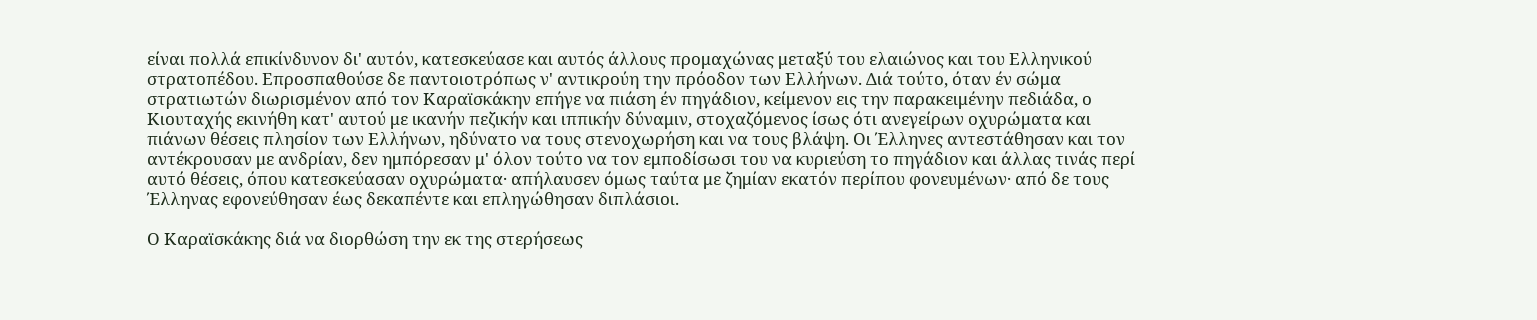είναι πολλά επικίνδυνον δι' αυτόν, κατεσκεύασε και αυτός άλλους προμαχώνας μεταξύ του ελαιώνος και του Ελληνικού στρατοπέδου. Επροσπαθούσε δε παντοιοτρόπως ν' αντικρούη την πρόοδον των Ελλήνων. Διά τούτο, όταν έν σώμα στρατιωτών διωρισμένον από τον Καραϊσκάκην επήγε να πιάση έν πηγάδιον, κείμενον εις την παρακειμένην πεδιάδα, ο Κιουταχής εκινήθη κατ' αυτού με ικανήν πεζικήν και ιππικήν δύναμιν, στοχαζόμενος ίσως ότι ανεγείρων οχυρώματα και πιάνων θέσεις πλησίον των Ελλήνων, ηδύνατο να τους στενοχωρήση και να τους βλάψη. Οι Έλληνες αντεστάθησαν και τον αντέκρουσαν με ανδρίαν, δεν ημπόρεσαν μ' όλον τούτο να τον εμποδίσωσι του να κυριεύση το πηγάδιον και άλλας τινάς περί αυτό θέσεις, όπου κατεσκεύασαν οχυρώματα· απήλαυσεν όμως ταύτα με ζημίαν εκατόν περίπου φονευμένων· από δε τους Έλληνας εφονεύθησαν έως δεκαπέντε και επληγώθησαν διπλάσιοι.

Ο Καραϊσκάκης διά να διορθώση την εκ της στερήσεως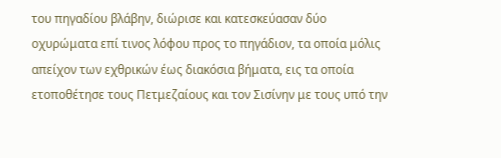του πηγαδίου βλάβην, διώρισε και κατεσκεύασαν δύο οχυρώματα επί τινος λόφου προς το πηγάδιον, τα οποία μόλις απείχον των εχθρικών έως διακόσια βήματα, εις τα οποία ετοποθέτησε τους Πετμεζαίους και τον Σισίνην με τους υπό την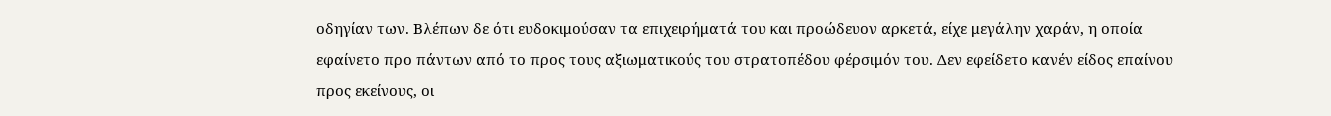οδηγίαν των. Βλέπων δε ότι ευδοκιμούσαν τα επιχειρήματά του και προώδευον αρκετά, είχε μεγάλην χαράν, η οποία εφαίνετο προ πάντων από το προς τους αξιωματικούς του στρατοπέδου φέρσιμόν του. Δεν εφείδετο κανέν είδος επαίνου προς εκείνους, οι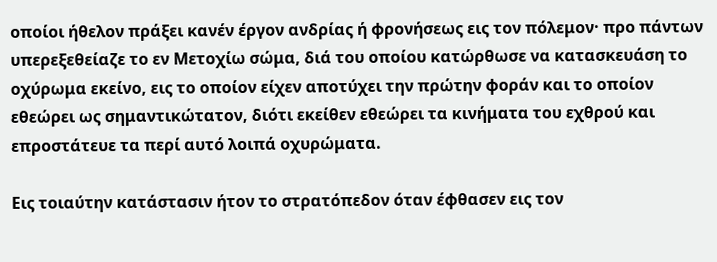οποίοι ήθελον πράξει κανέν έργον ανδρίας ή φρονήσεως εις τον πόλεμον· προ πάντων υπερεξεθείαζε το εν Μετοχίω σώμα, διά του οποίου κατώρθωσε να κατασκευάση το οχύρωμα εκείνο, εις το οποίον είχεν αποτύχει την πρώτην φοράν και το οποίον εθεώρει ως σημαντικώτατον, διότι εκείθεν εθεώρει τα κινήματα του εχθρού και επροστάτευε τα περί αυτό λοιπά οχυρώματα.

Εις τοιαύτην κατάστασιν ήτον το στρατόπεδον όταν έφθασεν εις τον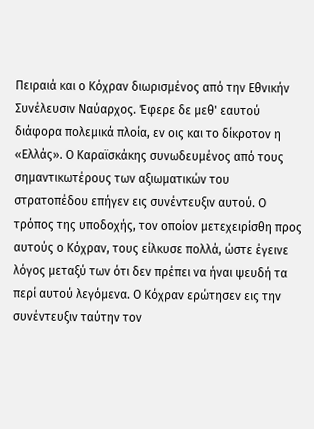Πειραιά και ο Κόχραν διωρισμένος από την Εθνικήν Συνέλευσιν Ναύαρχος. Έφερε δε μεθ' εαυτού διάφορα πολεμικά πλοία, εν οις και το δίκροτον η «Ελλάς». Ο Καραϊσκάκης συνωδευμένος από τους σημαντικωτέρους των αξιωματικών του στρατοπέδου επήγεν εις συνέντευξιν αυτού. Ο τρόπος της υποδοχής, τον οποίον μετεχειρίσθη προς αυτούς ο Κόχραν, τους είλκυσε πολλά, ώστε έγεινε λόγος μεταξύ των ότι δεν πρέπει να ήναι ψευδή τα περί αυτού λεγόμενα. Ο Κόχραν ερώτησεν εις την συνέντευξιν ταύτην τον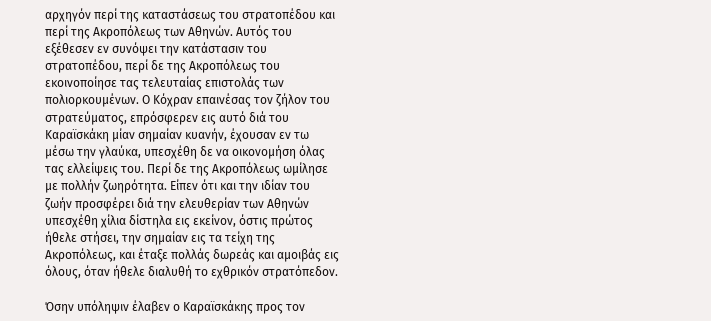αρχηγόν περί της καταστάσεως του στρατοπέδου και περί της Ακροπόλεως των Αθηνών. Αυτός του εξέθεσεν εν συνόψει την κατάστασιν του στρατοπέδου, περί δε της Ακροπόλεως του εκοινοποίησε τας τελευταίας επιστολάς των πολιορκουμένων. Ο Κόχραν επαινέσας τον ζήλον του στρατεύματος, επρόσφερεν εις αυτό διά του Καραϊσκάκη μίαν σημαίαν κυανήν, έχουσαν εν τω μέσω την γλαύκα, υπεσχέθη δε να οικονομήση όλας τας ελλείψεις του. Περί δε της Ακροπόλεως ωμίλησε με πολλήν ζωηρότητα. Είπεν ότι και την ιδίαν του ζωήν προσφέρει διά την ελευθερίαν των Αθηνών υπεσχέθη χίλια δίστηλα εις εκείνον, όστις πρώτος ήθελε στήσει, την σημαίαν εις τα τείχη της Ακροπόλεως, και έταξε πολλάς δωρεάς και αμοιβάς εις όλους, όταν ήθελε διαλυθή το εχθρικόν στρατόπεδον.

Όσην υπόληψιν έλαβεν ο Καραϊσκάκης προς τον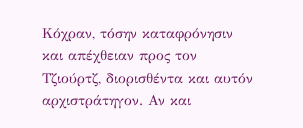Κόχραν, τόσην καταφρόνησιν και απέχθειαν προς τον Τζιούρτζ, διορισθέντα και αυτόν αρχιστράτηγον. Αν και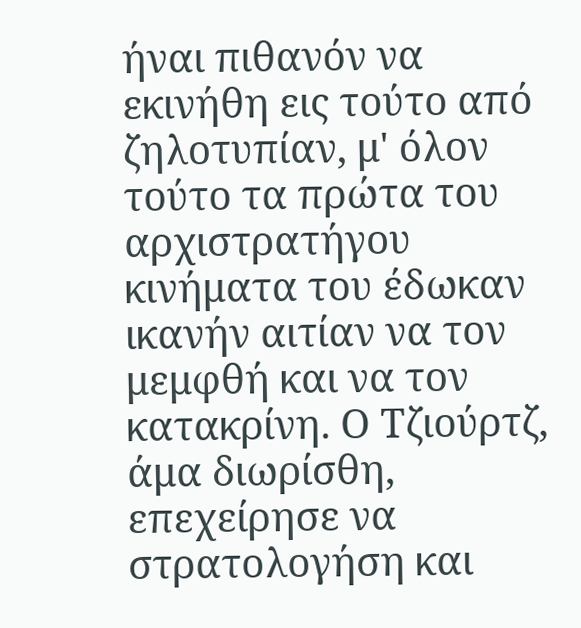ήναι πιθανόν να εκινήθη εις τούτο από ζηλοτυπίαν, μ' όλον τούτο τα πρώτα του αρχιστρατήγου κινήματα του έδωκαν ικανήν αιτίαν να τον μεμφθή και να τον κατακρίνη. Ο Τζιούρτζ, άμα διωρίσθη, επεχείρησε να στρατολογήση και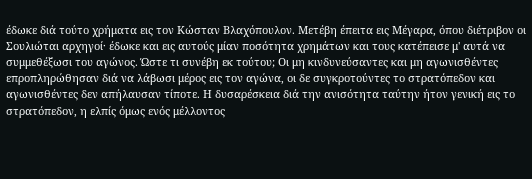έδωκε διά τούτο χρήματα εις τον Κώσταν Βλαχόπουλον. Μετέβη έπειτα εις Μέγαρα, όπου διέτριβον οι Σουλιώται αρχηγοί· έδωκε και εις αυτούς μίαν ποσότητα χρημάτων και τους κατέπεισε μ' αυτά να συμμεθέξωσι του αγώνος. Ώστε τι συνέβη εκ τούτου; Οι μη κινδυνεύσαντες και μη αγωνισθέντες επροπληρώθησαν διά να λάβωσι μέρος εις τον αγώνα, οι δε συγκροτούντες το στρατόπεδον και αγωνισθέντες δεν απήλαυσαν τίποτε. Η δυσαρέσκεια διά την ανισότητα ταύτην ήτον γενική εις το στρατόπεδον, η ελπίς όμως ενός μέλλοντος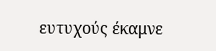ευτυχούς έκαμνε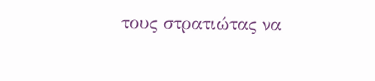τους στρατιώτας να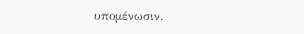υπομένωσιν.